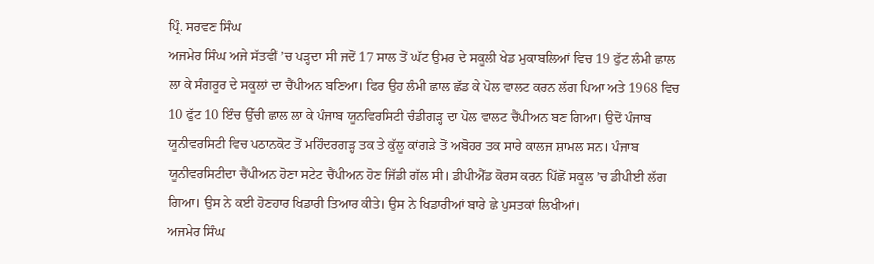ਪ੍ਰਿੰ. ਸਰਵਣ ਸਿੰਘ
ਅਜਮੇਰ ਸਿੰਘ ਅਜੇ ਸੱਤਵੀਂ ’ਚ ਪੜ੍ਹਦਾ ਸੀ ਜਦੋਂ 17 ਸਾਲ ਤੋਂ ਘੱਟ ਉਮਰ ਦੇ ਸਕੂਲੀ ਖੇਡ ਮੁਕਾਬਲਿਆਂ ਵਿਚ 19 ਫੁੱਟ ਲੰਮੀ ਛਾਲ ਲਾ ਕੇ ਸੰਗਰੂਰ ਦੇ ਸਕੂਲਾਂ ਦਾ ਚੈਂਪੀਅਨ ਬਣਿਆ। ਫਿਰ ਉਹ ਲੰਮੀ ਛਾਲ ਛੱਡ ਕੇ ਪੋਲ ਵਾਲਟ ਕਰਨ ਲੱਗ ਪਿਆ ਅਤੇ 1968 ਵਿਚ 10 ਫੁੱਟ 10 ਇੰਚ ਉੱਚੀ ਛਾਲ ਲਾ ਕੇ ਪੰਜਾਬ ਯੂਨਵਿਰਸਿਟੀ ਚੰਡੀਗੜ੍ਹ ਦਾ ਪੋਲ ਵਾਲਟ ਚੈਂਪੀਅਨ ਬਣ ਗਿਆ। ਉਦੋਂ ਪੰਜਾਬ ਯੂਨੀਵਰਸਿਟੀ ਵਿਚ ਪਠਾਨਕੋਟ ਤੋਂ ਮਹਿੰਦਰਗੜ੍ਹ ਤਕ ਤੇ ਕੁੱਲੂ ਕਾਂਗੜੇ ਤੋਂ ਅਬੋਹਰ ਤਕ ਸਾਰੇ ਕਾਲਜ ਸ਼ਾਮਲ ਸਨ। ਪੰਜਾਬ ਯੂਨੀਵਰਸਿਟੀਦਾ ਚੈਂਪੀਅਨ ਹੋਣਾ ਸਟੇਟ ਚੈਂਪੀਅਨ ਹੋਣ ਜਿੱਡੀ ਗੱਲ ਸੀ। ਡੀਪੀਐੱਡ ਕੋਰਸ ਕਰਨ ਪਿੱਛੋਂ ਸਕੂਲ ’ਚ ਡੀਪੀਈ ਲੱਗ ਗਿਆ। ਉਸ ਨੇ ਕਈ ਹੋਣਹਾਰ ਖਿਡਾਰੀ ਤਿਆਰ ਕੀਤੇ। ਉਸ ਨੇ ਖਿਡਾਰੀਆਂ ਬਾਰੇ ਛੇ ਪੁਸਤਕਾਂ ਲਿਖੀਆਂ।
ਅਜਮੇਰ ਸਿੰਘ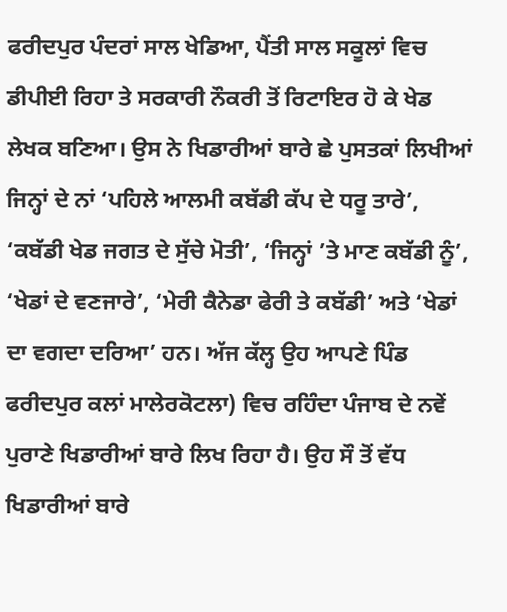ਫਰੀਦਪੁਰ ਪੰਦਰਾਂ ਸਾਲ ਖੇਡਿਆ, ਪੈਂਤੀ ਸਾਲ ਸਕੂਲਾਂ ਵਿਚ ਡੀਪੀਈ ਰਿਹਾ ਤੇ ਸਰਕਾਰੀ ਨੌਕਰੀ ਤੋਂ ਰਿਟਾਇਰ ਹੋ ਕੇ ਖੇਡ ਲੇਖਕ ਬਣਿਆ। ਉਸ ਨੇ ਖਿਡਾਰੀਆਂ ਬਾਰੇ ਛੇ ਪੁਸਤਕਾਂ ਲਿਖੀਆਂ ਜਿਨ੍ਹਾਂ ਦੇ ਨਾਂ ‘ਪਹਿਲੇ ਆਲਮੀ ਕਬੱਡੀ ਕੱਪ ਦੇ ਧਰੂ ਤਾਰੇ’, ‘ਕਬੱਡੀ ਖੇਡ ਜਗਤ ਦੇ ਸੁੱਚੇ ਮੋਤੀ’, ‘ਜਿਨ੍ਹਾਂ ’ਤੇ ਮਾਣ ਕਬੱਡੀ ਨੂੰ’, ‘ਖੇਡਾਂ ਦੇ ਵਣਜਾਰੇ’, ‘ਮੇਰੀ ਕੈਨੇਡਾ ਫੇਰੀ ਤੇ ਕਬੱਡੀ’ ਅਤੇ ‘ਖੇਡਾਂ ਦਾ ਵਗਦਾ ਦਰਿਆ’ ਹਨ। ਅੱਜ ਕੱਲ੍ਹ ਉਹ ਆਪਣੇ ਪਿੰਡ ਫਰੀਦਪੁਰ ਕਲਾਂ ਮਾਲੇਰਕੋਟਲਾ) ਵਿਚ ਰਹਿੰਦਾ ਪੰਜਾਬ ਦੇ ਨਵੇਂ ਪੁਰਾਣੇ ਖਿਡਾਰੀਆਂ ਬਾਰੇ ਲਿਖ ਰਿਹਾ ਹੈ। ਉਹ ਸੌ ਤੋਂ ਵੱਧ ਖਿਡਾਰੀਆਂ ਬਾਰੇ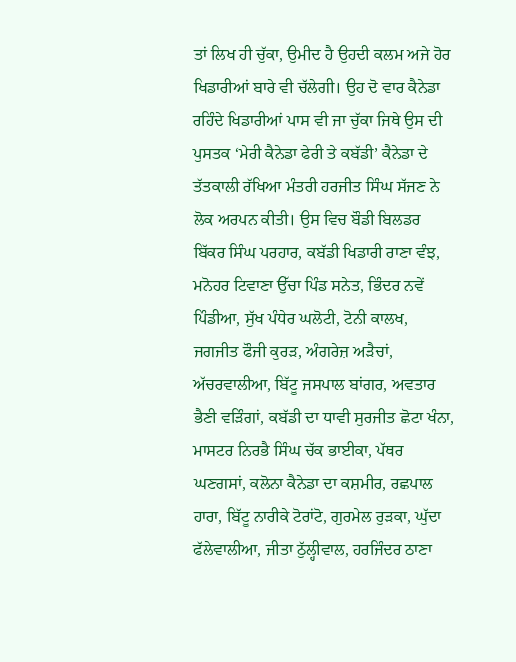ਤਾਂ ਲਿਖ ਹੀ ਚੁੱਕਾ, ਉਮੀਦ ਹੈ ਉਹਦੀ ਕਲਮ ਅਜੇ ਹੋਰ ਖਿਡਾਰੀਆਂ ਬਾਰੇ ਵੀ ਚੱਲੇਗੀ। ਉਹ ਦੋ ਵਾਰ ਕੈਨੇਡਾ ਰਹਿੰਦੇ ਖਿਡਾਰੀਆਂ ਪਾਸ ਵੀ ਜਾ ਚੁੱਕਾ ਜਿਥੇ ਉਸ ਦੀ ਪੁਸਤਕ ‘ਮੇਰੀ ਕੈਨੇਡਾ ਫੇਰੀ ਤੇ ਕਬੱਡੀ’ ਕੈਨੇਡਾ ਦੇ ਤੱਤਕਾਲੀ ਰੱਖਿਆ ਮੰਤਰੀ ਹਰਜੀਤ ਸਿੰਘ ਸੱਜਣ ਨੇ ਲੋਕ ਅਰਪਨ ਕੀਤੀ। ਉਸ ਵਿਚ ਬੌਡੀ ਬਿਲਡਰ ਬਿੱਕਰ ਸਿੰਘ ਪਰਹਾਰ, ਕਬੱਡੀ ਖਿਡਾਰੀ ਰਾਣਾ ਵੰਝ, ਮਨੋਹਰ ਟਿਵਾਣਾ ਉੱਚਾ ਪਿੰਡ ਸਨੇਤ, ਭਿੰਦਰ ਨਵੇਂ ਪਿੰਡੀਆ, ਸੁੱਖ ਪੰਧੇਰ ਘਲੋਟੀ, ਟੋਨੀ ਕਾਲਖ, ਜਗਜੀਤ ਫੌਜੀ ਕੁਰੜ, ਅੰਗਰੇਜ਼ ਅੜੈਚਾਂ, ਅੱਚਰਵਾਲੀਆ, ਬਿੱਟੂ ਜਸਪਾਲ ਬਾਂਗਰ, ਅਵਤਾਰ ਭੈਣੀ ਵੜਿੰਗਾਂ, ਕਬੱਡੀ ਦਾ ਧਾਵੀ ਸੁਰਜੀਤ ਛੋਟਾ ਖੰਨਾ, ਮਾਸਟਰ ਨਿਰਭੈ ਸਿੰਘ ਚੱਕ ਭਾਈਕਾ, ਪੱਥਰ ਘਣਗਸਾਂ, ਕਲੋਨਾ ਕੈਨੇਡਾ ਦਾ ਕਸ਼ਮੀਰ, ਰਛਪਾਲ ਹਾਰਾ, ਬਿੱਟੂ ਨਾਰੀਕੇ ਟੋਰਾਂਟੋ, ਗੁਰਮੇਲ ਰੁੜਕਾ, ਘੁੱਦਾ ਫੱਲੇਵਾਲੀਆ, ਜੀਤਾ ਠੁੱਲ੍ਹੀਵਾਲ, ਹਰਜਿੰਦਰ ਠਾਣਾ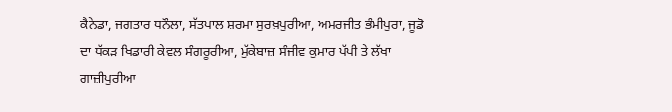ਕੈਨੇਡਾ, ਜਗਤਾਰ ਧਨੌਲਾ, ਸੱਤਪਾਲ ਸ਼ਰਮਾ ਸੁਰਖ਼ਪੁਰੀਆ, ਅਮਰਜੀਤ ਭੰਮੀਪੁਰਾ, ਜੂਡੋ ਦਾ ਧੱਕੜ ਖਿਡਾਰੀ ਕੇਵਲ ਸੰਗਰੂਰੀਆ, ਮੁੱਕੇਬਾਜ਼ ਸੰਜੀਵ ਕੁਮਾਰ ਪੱਪੀ ਤੇ ਲੱਖਾ ਗਾਜ਼ੀਪੁਰੀਆ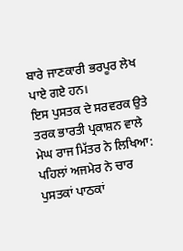ਬਾਰੇ ਜਾਣਕਾਰੀ ਭਰਪੂਰ ਲੇਖ ਪਾਏ ਗਏ ਹਨ।
ਇਸ ਪੁਸਤਕ ਦੇ ਸਰਵਰਕ ਉਤੇ ਤਰਕ ਭਾਰਤੀ ਪ੍ਰਕਾਸ਼ਨ ਵਾਲੇ ਮੇਘ ਰਾਜ ਮਿੱਤਰ ਨੇ ਲਿਖਿਆ: ਪਹਿਲਾਂ ਅਜਮੇਰ ਨੇ ਚਾਰ ਪੁਸਤਕਾਂ ਪਾਠਕਾਂ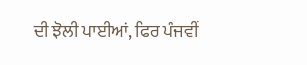ਦੀ ਝੋਲੀ ਪਾਈਆਂ, ਫਿਰ ਪੰਜਵੀਂ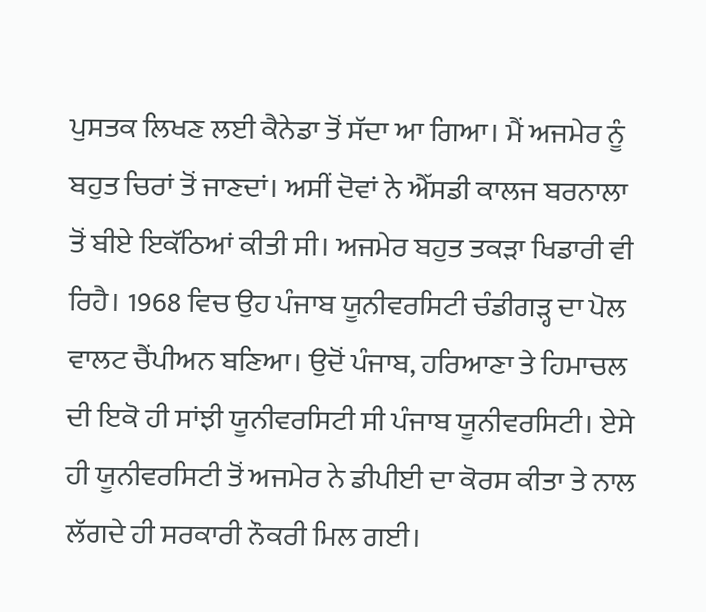ਪੁਸਤਕ ਲਿਖਣ ਲਈ ਕੈਨੇਡਾ ਤੋਂ ਸੱਦਾ ਆ ਗਿਆ। ਮੈਂ ਅਜਮੇਰ ਨੂੰ ਬਹੁਤ ਚਿਰਾਂ ਤੋਂ ਜਾਣਦਾਂ। ਅਸੀਂ ਦੋਵਾਂ ਨੇ ਐੱਸਡੀ ਕਾਲਜ ਬਰਨਾਲਾ ਤੋਂ ਬੀਏ ਇਕੱਠਿਆਂ ਕੀਤੀ ਸੀ। ਅਜਮੇਰ ਬਹੁਤ ਤਕੜਾ ਖਿਡਾਰੀ ਵੀ ਰਿਹੈ। 1968 ਵਿਚ ਉਹ ਪੰਜਾਬ ਯੂਨੀਵਰਸਿਟੀ ਚੰਡੀਗੜ੍ਹ ਦਾ ਪੋਲ ਵਾਲਟ ਚੈਂਪੀਅਨ ਬਣਿਆ। ਉਦੋਂ ਪੰਜਾਬ, ਹਰਿਆਣਾ ਤੇ ਹਿਮਾਚਲ ਦੀ ਇਕੋ ਹੀ ਸਾਂਝੀ ਯੂਨੀਵਰਸਿਟੀ ਸੀ ਪੰਜਾਬ ਯੂਨੀਵਰਸਿਟੀ। ਏਸੇ ਹੀ ਯੂਨੀਵਰਸਿਟੀ ਤੋਂ ਅਜਮੇਰ ਨੇ ਡੀਪੀਈ ਦਾ ਕੋਰਸ ਕੀਤਾ ਤੇ ਨਾਲ ਲੱਗਦੇ ਹੀ ਸਰਕਾਰੀ ਨੌਕਰੀ ਮਿਲ ਗਈ।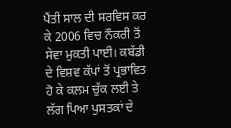ਪੈਂਤੀ ਸਾਲ ਦੀ ਸਰਵਿਸ ਕਰ ਕੇ 2006 ਵਿਚ ਨੌਕਰੀ ਤੋਂ ਸੇਵਾ ਮੁਕਤੀ ਪਾਈ। ਕਬੱਡੀ ਦੇ ਵਿਸ਼ਵ ਕੱਪਾਂ ਤੋਂ ਪ੍ਰਭਾਵਿਤ ਹੋ ਕੇ ਕਲਮ ਚੁੱਕ ਲਈ ਤੇ ਲੱਗ ਪਿਆ ਪੁਸਤਕਾਂ ਦੇ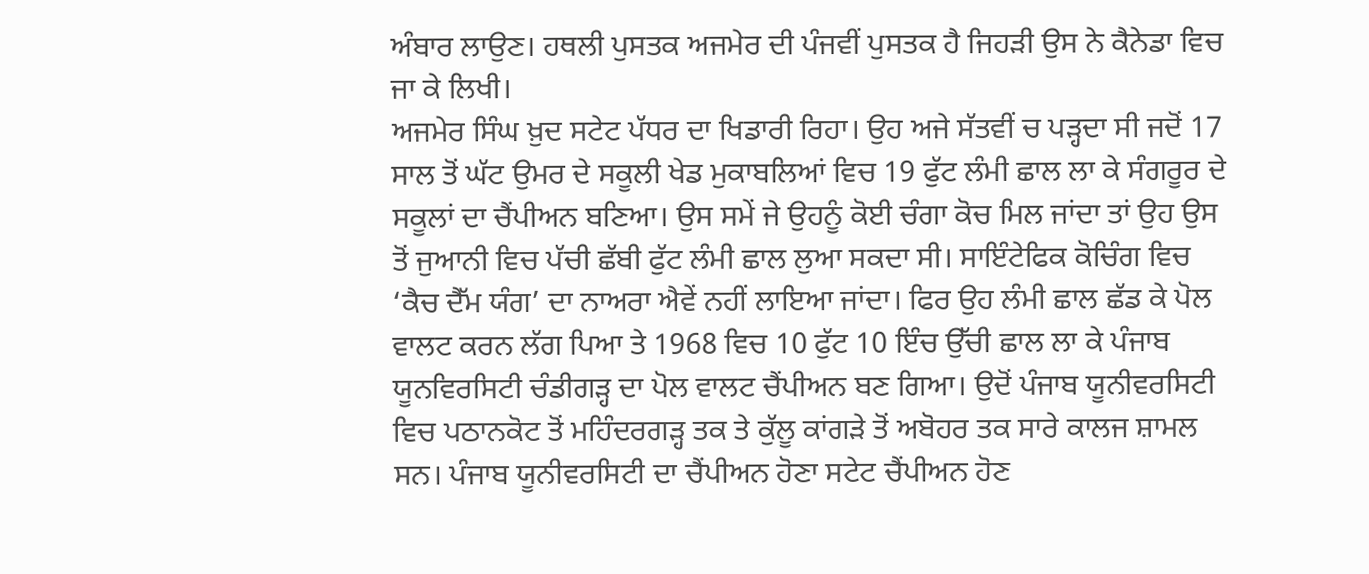ਅੰਬਾਰ ਲਾਉਣ। ਹਥਲੀ ਪੁਸਤਕ ਅਜਮੇਰ ਦੀ ਪੰਜਵੀਂ ਪੁਸਤਕ ਹੈ ਜਿਹੜੀ ਉਸ ਨੇ ਕੈਨੇਡਾ ਵਿਚ ਜਾ ਕੇ ਲਿਖੀ।
ਅਜਮੇਰ ਸਿੰਘ ਖ਼ੁਦ ਸਟੇਟ ਪੱਧਰ ਦਾ ਖਿਡਾਰੀ ਰਿਹਾ। ਉਹ ਅਜੇ ਸੱਤਵੀਂ ਚ ਪੜ੍ਹਦਾ ਸੀ ਜਦੋਂ 17 ਸਾਲ ਤੋਂ ਘੱਟ ਉਮਰ ਦੇ ਸਕੂਲੀ ਖੇਡ ਮੁਕਾਬਲਿਆਂ ਵਿਚ 19 ਫੁੱਟ ਲੰਮੀ ਛਾਲ ਲਾ ਕੇ ਸੰਗਰੂਰ ਦੇ ਸਕੂਲਾਂ ਦਾ ਚੈਂਪੀਅਨ ਬਣਿਆ। ਉਸ ਸਮੇਂ ਜੇ ਉਹਨੂੰ ਕੋਈ ਚੰਗਾ ਕੋਚ ਮਿਲ ਜਾਂਦਾ ਤਾਂ ਉਹ ਉਸ ਤੋਂ ਜੁਆਨੀ ਵਿਚ ਪੱਚੀ ਛੱਬੀ ਫੁੱਟ ਲੰਮੀ ਛਾਲ ਲੁਆ ਸਕਦਾ ਸੀ। ਸਾਇੰਟੇਫਿਕ ਕੋਚਿੰਗ ਵਿਚ ‘ਕੈਚ ਦੈੱਮ ਯੰਗ’ ਦਾ ਨਾਅਰਾ ਐਵੇਂ ਨਹੀਂ ਲਾਇਆ ਜਾਂਦਾ। ਫਿਰ ਉਹ ਲੰਮੀ ਛਾਲ ਛੱਡ ਕੇ ਪੋਲ ਵਾਲਟ ਕਰਨ ਲੱਗ ਪਿਆ ਤੇ 1968 ਵਿਚ 10 ਫੁੱਟ 10 ਇੰਚ ਉੱਚੀ ਛਾਲ ਲਾ ਕੇ ਪੰਜਾਬ ਯੂਨਵਿਰਸਿਟੀ ਚੰਡੀਗੜ੍ਹ ਦਾ ਪੋਲ ਵਾਲਟ ਚੈਂਪੀਅਨ ਬਣ ਗਿਆ। ਉਦੋਂ ਪੰਜਾਬ ਯੂਨੀਵਰਸਿਟੀ ਵਿਚ ਪਠਾਨਕੋਟ ਤੋਂ ਮਹਿੰਦਰਗੜ੍ਹ ਤਕ ਤੇ ਕੁੱਲੂ ਕਾਂਗੜੇ ਤੋਂ ਅਬੋਹਰ ਤਕ ਸਾਰੇ ਕਾਲਜ ਸ਼ਾਮਲ ਸਨ। ਪੰਜਾਬ ਯੂਨੀਵਰਸਿਟੀ ਦਾ ਚੈਂਪੀਅਨ ਹੋਣਾ ਸਟੇਟ ਚੈਂਪੀਅਨ ਹੋਣ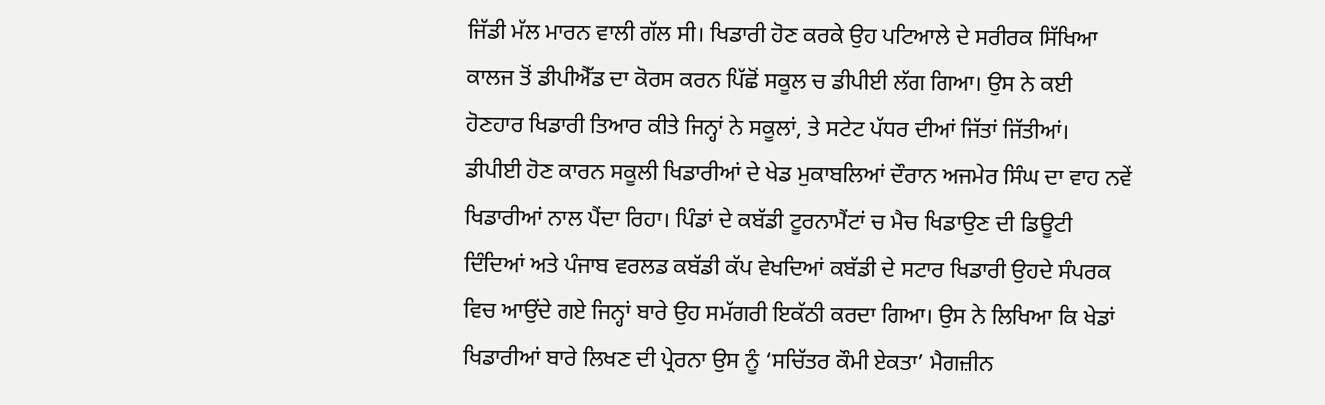ਜਿੱਡੀ ਮੱਲ ਮਾਰਨ ਵਾਲੀ ਗੱਲ ਸੀ। ਖਿਡਾਰੀ ਹੋਣ ਕਰਕੇ ਉਹ ਪਟਿਆਲੇ ਦੇ ਸਰੀਰਕ ਸਿੱਖਿਆ ਕਾਲਜ ਤੋਂ ਡੀਪੀਐੱਡ ਦਾ ਕੋਰਸ ਕਰਨ ਪਿੱਛੋਂ ਸਕੂਲ ਚ ਡੀਪੀਈ ਲੱਗ ਗਿਆ। ਉਸ ਨੇ ਕਈ ਹੋਣਹਾਰ ਖਿਡਾਰੀ ਤਿਆਰ ਕੀਤੇ ਜਿਨ੍ਹਾਂ ਨੇ ਸਕੂਲਾਂ, ਤੇ ਸਟੇਟ ਪੱਧਰ ਦੀਆਂ ਜਿੱਤਾਂ ਜਿੱਤੀਆਂ।
ਡੀਪੀਈ ਹੋਣ ਕਾਰਨ ਸਕੂਲੀ ਖਿਡਾਰੀਆਂ ਦੇ ਖੇਡ ਮੁਕਾਬਲਿਆਂ ਦੌਰਾਨ ਅਜਮੇਰ ਸਿੰਘ ਦਾ ਵਾਹ ਨਵੇਂ ਖਿਡਾਰੀਆਂ ਨਾਲ ਪੈਂਦਾ ਰਿਹਾ। ਪਿੰਡਾਂ ਦੇ ਕਬੱਡੀ ਟੂਰਨਾਮੈਂਟਾਂ ਚ ਮੈਚ ਖਿਡਾਉਣ ਦੀ ਡਿਊਟੀ ਦਿੰਦਿਆਂ ਅਤੇ ਪੰਜਾਬ ਵਰਲਡ ਕਬੱਡੀ ਕੱਪ ਵੇਖਦਿਆਂ ਕਬੱਡੀ ਦੇ ਸਟਾਰ ਖਿਡਾਰੀ ਉਹਦੇ ਸੰਪਰਕ ਵਿਚ ਆਉਂਦੇ ਗਏ ਜਿਨ੍ਹਾਂ ਬਾਰੇ ਉਹ ਸਮੱਗਰੀ ਇਕੱਠੀ ਕਰਦਾ ਗਿਆ। ਉਸ ਨੇ ਲਿਖਿਆ ਕਿ ਖੇਡਾਂ ਖਿਡਾਰੀਆਂ ਬਾਰੇ ਲਿਖਣ ਦੀ ਪ੍ਰੇਰਨਾ ਉਸ ਨੂੰ ‘ਸਚਿੱਤਰ ਕੌਮੀ ਏਕਤਾ’ ਮੈਗਜ਼ੀਨ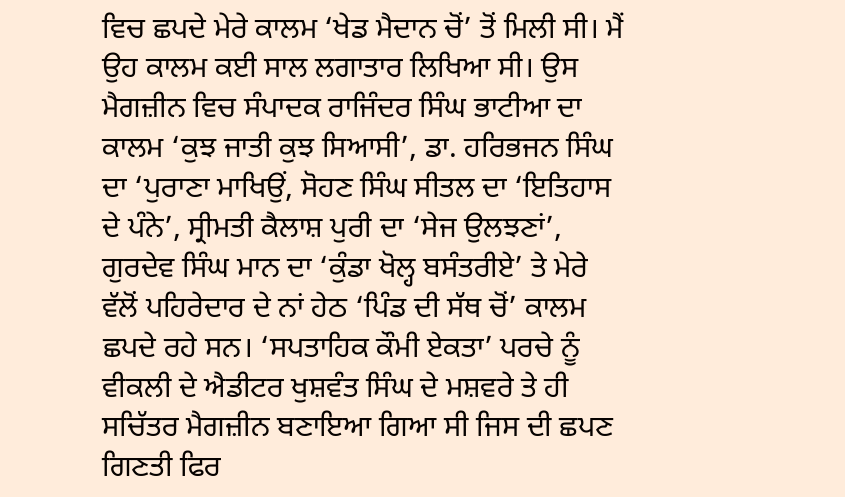ਵਿਚ ਛਪਦੇ ਮੇਰੇ ਕਾਲਮ ‘ਖੇਡ ਮੈਦਾਨ ਚੋਂ’ ਤੋਂ ਮਿਲੀ ਸੀ। ਮੈਂ ਉਹ ਕਾਲਮ ਕਈ ਸਾਲ ਲਗਾਤਾਰ ਲਿਖਿਆ ਸੀ। ਉਸ ਮੈਗਜ਼ੀਨ ਵਿਚ ਸੰਪਾਦਕ ਰਾਜਿੰਦਰ ਸਿੰਘ ਭਾਟੀਆ ਦਾ ਕਾਲਮ ‘ਕੁਝ ਜਾਤੀ ਕੁਝ ਸਿਆਸੀ’, ਡਾ. ਹਰਿਭਜਨ ਸਿੰਘ ਦਾ ‘ਪੁਰਾਣਾ ਮਾਖਿਉਂ, ਸੋਹਣ ਸਿੰਘ ਸੀਤਲ ਦਾ ‘ਇਤਿਹਾਸ ਦੇ ਪੰਨੇ’, ਸ੍ਰੀਮਤੀ ਕੈਲਾਸ਼ ਪੁਰੀ ਦਾ ‘ਸੇਜ ਉਲਝਣਾਂ’, ਗੁਰਦੇਵ ਸਿੰਘ ਮਾਨ ਦਾ ‘ਕੁੰਡਾ ਖੋਲ੍ਹ ਬਸੰਤਰੀਏ’ ਤੇ ਮੇਰੇ ਵੱਲੋਂ ਪਹਿਰੇਦਾਰ ਦੇ ਨਾਂ ਹੇਠ ‘ਪਿੰਡ ਦੀ ਸੱਥ ਚੋਂ’ ਕਾਲਮ ਛਪਦੇ ਰਹੇ ਸਨ। ‘ਸਪਤਾਹਿਕ ਕੌਮੀ ਏਕਤਾ’ ਪਰਚੇ ਨੂੰ ਵੀਕਲੀ ਦੇ ਐਡੀਟਰ ਖੁਸ਼ਵੰਤ ਸਿੰਘ ਦੇ ਮਸ਼ਵਰੇ ਤੇ ਹੀ ਸਚਿੱਤਰ ਮੈਗਜ਼ੀਨ ਬਣਾਇਆ ਗਿਆ ਸੀ ਜਿਸ ਦੀ ਛਪਣ ਗਿਣਤੀ ਫਿਰ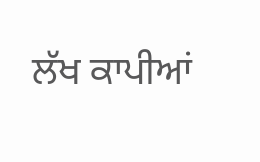ਲੱਖ ਕਾਪੀਆਂ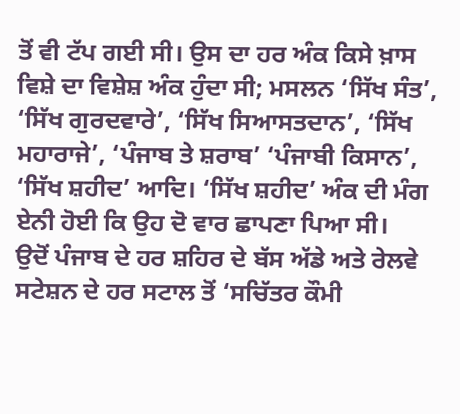ਤੋਂ ਵੀ ਟੱਪ ਗਈ ਸੀ। ਉਸ ਦਾ ਹਰ ਅੰਕ ਕਿਸੇ ਖ਼ਾਸ ਵਿਸ਼ੇ ਦਾ ਵਿਸ਼ੇਸ਼ ਅੰਕ ਹੁੰਦਾ ਸੀ; ਮਸਲਨ ‘ਸਿੱਖ ਸੰਤ’, ‘ਸਿੱਖ ਗੁਰਦਵਾਰੇ’, ‘ਸਿੱਖ ਸਿਆਸਤਦਾਨ’, ‘ਸਿੱਖ ਮਹਾਰਾਜੇ’, ‘ਪੰਜਾਬ ਤੇ ਸ਼ਰਾਬ’ ‘ਪੰਜਾਬੀ ਕਿਸਾਨ’, ‘ਸਿੱਖ ਸ਼ਹੀਦ’ ਆਦਿ। ‘ਸਿੱਖ ਸ਼ਹੀਦ’ ਅੰਕ ਦੀ ਮੰਗ ਏਨੀ ਹੋਈ ਕਿ ਉਹ ਦੋ ਵਾਰ ਛਾਪਣਾ ਪਿਆ ਸੀ।
ਉਦੋਂ ਪੰਜਾਬ ਦੇ ਹਰ ਸ਼ਹਿਰ ਦੇ ਬੱਸ ਅੱਡੇ ਅਤੇ ਰੇਲਵੇ ਸਟੇਸ਼ਨ ਦੇ ਹਰ ਸਟਾਲ ਤੋਂ ‘ਸਚਿੱਤਰ ਕੌਮੀ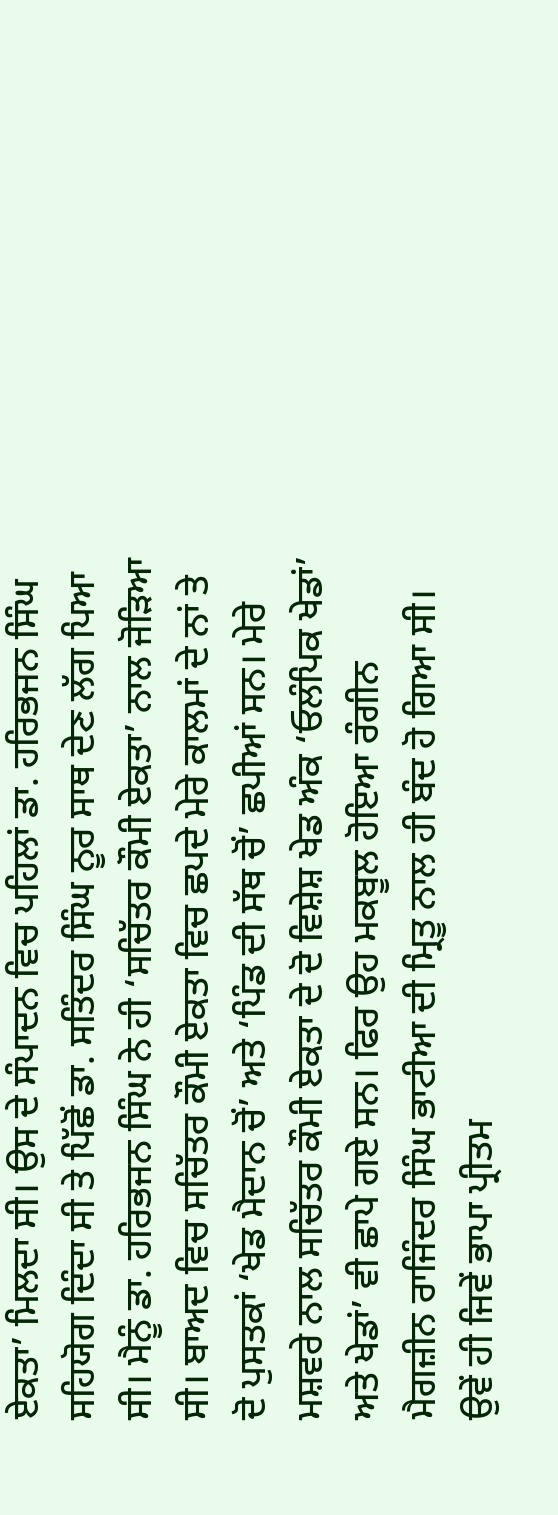ਏਕਤਾ’ ਮਿਲਦਾ ਸੀ। ਉਸ ਦੇ ਸੰਪਾਦਨ ਵਿਚ ਪਹਿਲਾਂ ਡਾ. ਹਰਿਭਜਨ ਸਿੰਘ ਸਹਿਯੋਗ ਦਿੰਦਾ ਸੀ ਤੇ ਪਿੱਛੋਂ ਡਾ. ਸਤਿੰਦਰ ਸਿੰਘ ਨੂਰ ਸਾਥ ਦੇਣ ਲੱਗ ਪਿਆ ਸੀ। ਮੈਨੂੰ ਡਾ. ਹਰਿਭਜਨ ਸਿੰਘ ਨੇ ਹੀ ‘ਸਚਿੱਤਰ ਕੌਮੀ ਏਕਤਾ’ ਨਾਲ ਜੋੜਿਆ ਸੀ। ਬਾਅਦ ਵਿਚ ਸਚਿੱਤਰ ਕੌਮੀ ਏਕਤਾ ਵਿਚ ਛਪਦੇ ਮੇਰੇ ਕਾਲਮਾਂ ਦੇ ਨਾਂ ਤੇ ਦੋ ਪੁਸਤਕਾਂ ‘ਖੇਡ ਮੈਦਾਨ ਚੋਂ’ ਅਤੇ ‘ਪਿੰਡ ਦੀ ਸੱਥ ਚੋਂ’ ਛਪੀਆਂ ਸਨ। ਮੇਰੇ ਮਸ਼ਵਰੇ ਨਾਲ ਸਚਿੱਤਰ ਕੌਮੀ ਏਕਤਾ ਦੇ ਦੋ ਵਿਸ਼ੇਸ਼ ਖੇਡ ਅੰਕ ‘ਓਲੰਪਿਕ ਖੇਡਾਂ’ ਅਤੇ ਖੇਡਾਂ’ ਵੀ ਛਾਪੇ ਗਏ ਸਨ। ਫਿਰ ਉਹ ਮਕਬੂਲ ਹੋਇਆ ਰੰਗੀਨ ਮੈਗਜ਼ੀਨ ਰਾਜਿੰਦਰ ਸਿੰਘ ਭਾਟੀਆ ਦੀ ਮ੍ਰਿਤੂ ਨਾਲ ਹੀ ਬੰਦ ਹੋ ਗਿਆ ਸੀ। ਉਵੇਂ ਹੀ ਜਿਵੇਂ ਭਾਪਾ ਪ੍ਰੀਤਮ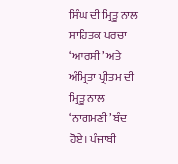ਸਿੰਘ ਦੀ ਮ੍ਰਿਤੂ ਨਾਲ ਸਾਹਿਤਕ ਪਰਚਾ ‘ਆਰਸੀ’ ਅਤੇ ਅੰਮ੍ਰਿਤਾ ਪ੍ਰੀਤਮ ਦੀ ਮ੍ਰਿਤੂ ਨਾਲ ‘ਨਾਗਮਣੀ’ ਬੰਦ ਹੋਏ। ਪੰਜਾਬੀ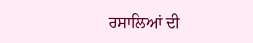ਰਸਾਲਿਆਂ ਦੀ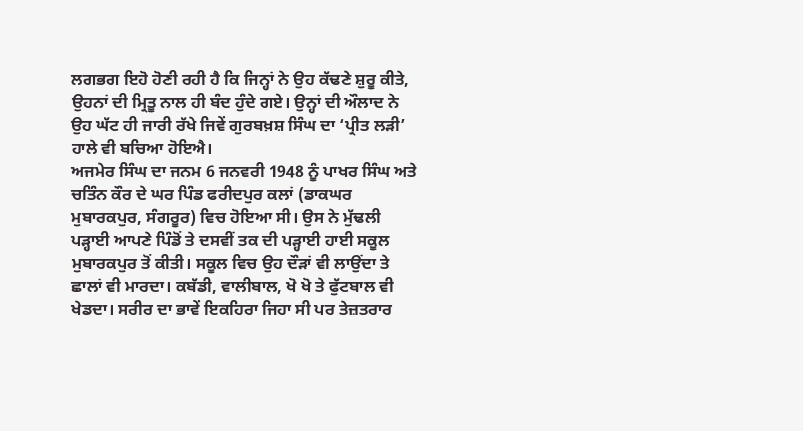ਲਗਭਗ ਇਹੋ ਹੋਣੀ ਰਹੀ ਹੈ ਕਿ ਜਿਨ੍ਹਾਂ ਨੇ ਉਹ ਕੱਢਣੇ ਸ਼ੁਰੂ ਕੀਤੇ, ਉਹਨਾਂ ਦੀ ਮ੍ਰਿਤੂ ਨਾਲ ਹੀ ਬੰਦ ਹੁੰਦੇ ਗਏ। ਉਨ੍ਹਾਂ ਦੀ ਔਲਾਦ ਨੇ ਉਹ ਘੱਟ ਹੀ ਜਾਰੀ ਰੱਖੇ ਜਿਵੇਂ ਗੁਰਬਖ਼ਸ਼ ਸਿੰਘ ਦਾ ‘ਪ੍ਰੀਤ ਲੜੀ’ ਹਾਲੇ ਵੀ ਬਚਿਆ ਹੋਇਐ।
ਅਜਮੇਰ ਸਿੰਘ ਦਾ ਜਨਮ 6 ਜਨਵਰੀ 1948 ਨੂੰ ਪਾਖਰ ਸਿੰਘ ਅਤੇ ਚਤਿੰਨ ਕੌਰ ਦੇ ਘਰ ਪਿੰਡ ਫਰੀਦਪੁਰ ਕਲਾਂ (ਡਾਕਘਰ ਮੁਬਾਰਕਪੁਰ, ਸੰਗਰੂਰ) ਵਿਚ ਹੋਇਆ ਸੀ। ਉਸ ਨੇ ਮੁੱਢਲੀ ਪੜ੍ਹਾਈ ਆਪਣੇ ਪਿੰਡੋਂ ਤੇ ਦਸਵੀਂ ਤਕ ਦੀ ਪੜ੍ਹਾਈ ਹਾਈ ਸਕੂਲ ਮੁਬਾਰਕਪੁਰ ਤੋਂ ਕੀਤੀ। ਸਕੂਲ ਵਿਚ ਉਹ ਦੌੜਾਂ ਵੀ ਲਾਉਂਦਾ ਤੇ ਛਾਲਾਂ ਵੀ ਮਾਰਦਾ। ਕਬੱਡੀ, ਵਾਲੀਬਾਲ, ਖੋ ਖੋ ਤੇ ਫੁੱਟਬਾਲ ਵੀ ਖੇਡਦਾ। ਸਰੀਰ ਦਾ ਭਾਵੇਂ ਇਕਹਿਰਾ ਜਿਹਾ ਸੀ ਪਰ ਤੇਜ਼ਤਰਾਰ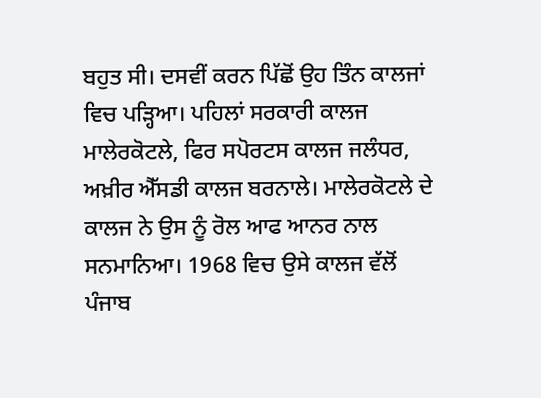ਬਹੁਤ ਸੀ। ਦਸਵੀਂ ਕਰਨ ਪਿੱਛੋਂ ਉਹ ਤਿੰਨ ਕਾਲਜਾਂ ਵਿਚ ਪੜ੍ਹਿਆ। ਪਹਿਲਾਂ ਸਰਕਾਰੀ ਕਾਲਜ ਮਾਲੇਰਕੋਟਲੇ, ਫਿਰ ਸਪੋਰਟਸ ਕਾਲਜ ਜਲੰਧਰ, ਅਖ਼ੀਰ ਐੱਸਡੀ ਕਾਲਜ ਬਰਨਾਲੇ। ਮਾਲੇਰਕੋਟਲੇ ਦੇ ਕਾਲਜ ਨੇ ਉਸ ਨੂੰ ਰੋਲ ਆਫ ਆਨਰ ਨਾਲ ਸਨਮਾਨਿਆ। 1968 ਵਿਚ ਉਸੇ ਕਾਲਜ ਵੱਲੋਂ ਪੰਜਾਬ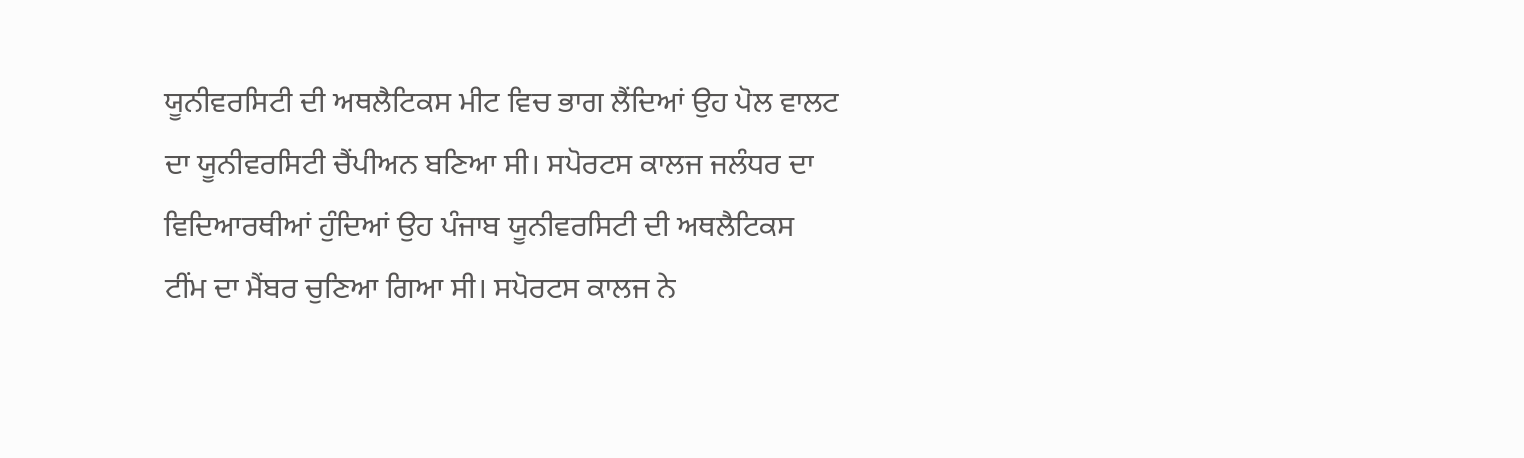ਯੂਨੀਵਰਸਿਟੀ ਦੀ ਅਥਲੈਟਿਕਸ ਮੀਟ ਵਿਚ ਭਾਗ ਲੈਂਦਿਆਂ ਉਹ ਪੋਲ ਵਾਲਟ ਦਾ ਯੂਨੀਵਰਸਿਟੀ ਚੈਂਪੀਅਨ ਬਣਿਆ ਸੀ। ਸਪੋਰਟਸ ਕਾਲਜ ਜਲੰਧਰ ਦਾ ਵਿਦਿਆਰਥੀਆਂ ਹੁੰਦਿਆਂ ਉਹ ਪੰਜਾਬ ਯੂਨੀਵਰਸਿਟੀ ਦੀ ਅਥਲੈਟਿਕਸ ਟੀਂਮ ਦਾ ਮੈਂਬਰ ਚੁਣਿਆ ਗਿਆ ਸੀ। ਸਪੋਰਟਸ ਕਾਲਜ ਨੇ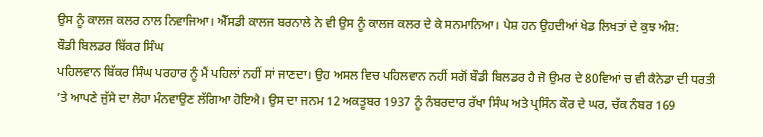ਉਸ ਨੂੰ ਕਾਲਜ ਕਲਰ ਨਾਲ ਨਿਵਾਜਿਆ। ਐੱਸਡੀ ਕਾਲਜ ਬਰਨਾਲੇ ਨੇ ਵੀ ਉਸ ਨੂੰ ਕਾਲਜ ਕਲਰ ਦੇ ਕੇ ਸਨਮਾਨਿਆ। ਪੇਸ਼ ਹਨ ਉਹਦੀਆਂ ਖੇਡ ਲਿਖਤਾਂ ਦੇ ਕੁਝ ਅੰਸ਼:
ਬੌਡੀ ਬਿਲਡਰ ਬਿੱਕਰ ਸਿੰਘ
ਪਹਿਲਵਾਨ ਬਿੱਕਰ ਸਿੰਘ ਪਰਹਾਰ ਨੂੰ ਮੈਂ ਪਹਿਲਾਂ ਨਹੀਂ ਸਾਂ ਜਾਣਦਾ। ਉਹ ਅਸਲ ਵਿਚ ਪਹਿਲਵਾਨ ਨਹੀਂ ਸਗੋਂ ਬੌਡੀ ਬਿਲਡਰ ਹੈ ਜੋ ਉਮਰ ਦੇ 80ਵਿਆਂ ਚ ਵੀ ਕੈਨੇਡਾ ਦੀ ਧਰਤੀ ’ਤੇ ਆਪਣੇ ਜੁੱਸੇ ਦਾ ਲੋਹਾ ਮੰਨਵਾਉਣ ਲੱਗਿਆ ਹੋਇਐ। ਉਸ ਦਾ ਜਨਮ 12 ਅਕਤੂਬਰ 1937 ਨੂੰ ਨੰਬਰਦਾਰ ਰੱਖਾ ਸਿੰਘ ਅਤੇ ਪ੍ਰਸਿੰਨ ਕੌਰ ਦੇ ਘਰ, ਚੱਕ ਨੰਬਰ 169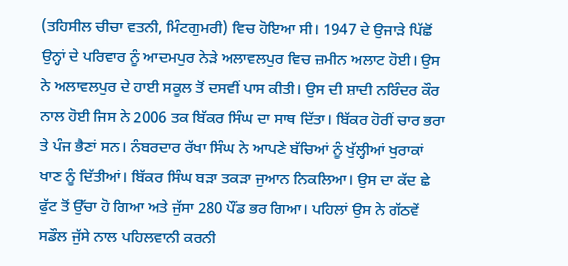(ਤਹਿਸੀਲ ਚੀਚਾ ਵਤਨੀ, ਮਿੰਟਗੁਮਰੀ) ਵਿਚ ਹੋਇਆ ਸੀ। 1947 ਦੇ ਉਜਾੜੇ ਪਿੱਛੋਂ ਉਨ੍ਹਾਂ ਦੇ ਪਰਿਵਾਰ ਨੂੰ ਆਦਮਪੁਰ ਨੇੜੇ ਅਲਾਵਲਪੁਰ ਵਿਚ ਜ਼ਮੀਨ ਅਲਾਟ ਹੋਈ। ਉਸ ਨੇ ਅਲਾਵਲਪੁਰ ਦੇ ਹਾਈ ਸਕੂਲ ਤੋਂ ਦਸਵੀਂ ਪਾਸ ਕੀਤੀ। ਉਸ ਦੀ ਸ਼ਾਦੀ ਨਰਿੰਦਰ ਕੌਰ ਨਾਲ ਹੋਈ ਜਿਸ ਨੇ 2006 ਤਕ ਬਿੱਕਰ ਸਿੰਘ ਦਾ ਸਾਥ ਦਿੱਤਾ। ਬਿੱਕਰ ਹੋਰੀਂ ਚਾਰ ਭਰਾ ਤੇ ਪੰਜ ਭੈਣਾਂ ਸਨ। ਨੰਬਰਦਾਰ ਰੱਖਾ ਸਿੰਘ ਨੇ ਆਪਣੇ ਬੱਚਿਆਂ ਨੂੰ ਖੁੱਲ੍ਹੀਆਂ ਖੁਰਾਕਾਂ ਖਾਣ ਨੂੰ ਦਿੱਤੀਆਂ। ਬਿੱਕਰ ਸਿੰਘ ਬੜਾ ਤਕੜਾ ਜੁਆਨ ਨਿਕਲਿਆ। ਉਸ ਦਾ ਕੱਦ ਛੇ ਫੁੱਟ ਤੋਂ ਉੱਚਾ ਹੋ ਗਿਆ ਅਤੇ ਜੁੱਸਾ 280 ਪੌਂਡ ਭਰ ਗਿਆ। ਪਹਿਲਾਂ ਉਸ ਨੇ ਗੱਠਵੇਂ ਸਡੌਲ ਜੁੱਸੇ ਨਾਲ ਪਹਿਲਵਾਨੀ ਕਰਨੀ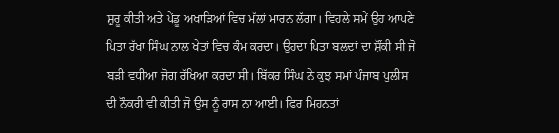ਸ਼ੁਰੂ ਕੀਤੀ ਅਤੇ ਪੇਂਡੂ ਅਖਾੜਿਆਂ ਵਿਚ ਮੱਲਾਂ ਮਾਰਨ ਲੱਗਾ। ਵਿਹਲੇ ਸਮੇਂ ਉਹ ਆਪਣੇ ਪਿਤਾ ਰੱਖਾ ਸਿੰਘ ਨਾਲ ਖੇਤਾਂ ਵਿਚ ਕੰਮ ਕਰਦਾ। ਉਹਦਾ ਪਿਤਾ ਬਲਦਾਂ ਦਾ ਸ਼ੌਂਕੀ ਸੀ ਜੋ ਬੜੀ ਵਧੀਆ ਜੋਗ ਰੱਖਿਆ ਕਰਦਾ ਸੀ। ਬਿੱਕਰ ਸਿੰਘ ਨੇ ਕੁਝ ਸਮਾਂ ਪੰਜਾਬ ਪੁਲੀਸ ਦੀ ਨੌਕਰੀ ਵੀ ਕੀਤੀ ਜੋ ਉਸ ਨੂੰ ਰਾਸ ਨਾ ਆਈ। ਫਿਰ ਮਿਹਨਤਾਂ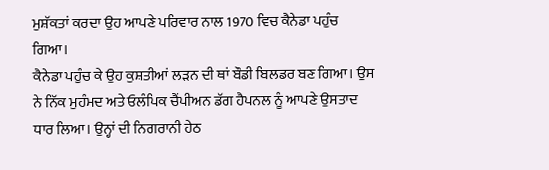ਮੁਸ਼ੱਕਤਾਂ ਕਰਦਾ ਉਹ ਆਪਣੇ ਪਰਿਵਾਰ ਨਾਲ 1970 ਵਿਚ ਕੈਨੇਡਾ ਪਹੁੰਚ ਗਿਆ।
ਕੈਨੇਡਾ ਪਹੁੰਚ ਕੇ ਉਹ ਕੁਸ਼ਤੀਆਂ ਲੜਨ ਦੀ ਥਾਂ ਬੌਡੀ ਬਿਲਡਰ ਬਣ ਗਿਆ। ਉਸ ਨੇ ਨਿੱਕ ਮੁਹੰਮਦ ਅਤੇ ਓਲੰਪਿਕ ਚੈਂਪੀਅਨ ਡੱਗ ਹੈਪਨਲ ਨੂੰ ਆਪਣੇ ਉਸਤਾਦ ਧਾਰ ਲਿਆ। ਉਨ੍ਹਾਂ ਦੀ ਨਿਗਰਾਨੀ ਹੇਠ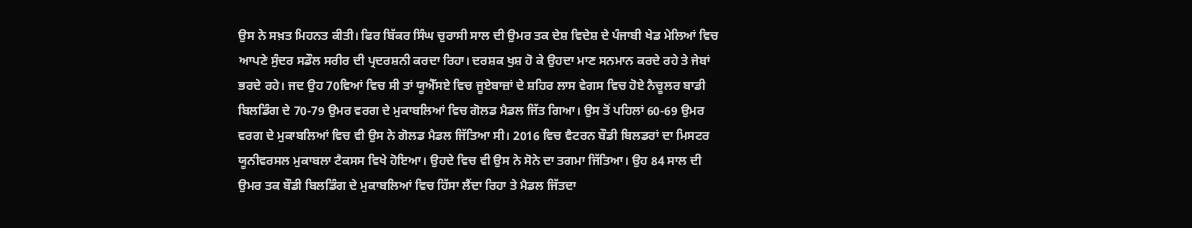ਉਸ ਨੇ ਸਖ਼ਤ ਮਿਹਨਤ ਕੀਤੀ। ਫਿਰ ਬਿੱਕਰ ਸਿੰਘ ਚੁਰਾਸੀ ਸਾਲ ਦੀ ਉਮਰ ਤਕ ਦੇਸ਼ ਵਿਦੇਸ਼ ਦੇ ਪੰਜਾਬੀ ਖੇਡ ਮੇਲਿਆਂ ਵਿਚ ਆਪਣੇ ਸੁੰਦਰ ਸਡੌਲ ਸਰੀਰ ਦੀ ਪ੍ਰਦਰਸ਼ਨੀ ਕਰਦਾ ਰਿਹਾ। ਦਰਸ਼ਕ ਖੁਸ਼ ਹੋ ਕੇ ਉਹਦਾ ਮਾਣ ਸਨਮਾਨ ਕਰਦੇ ਰਹੇ ਤੇ ਜੇਬਾਂ ਭਰਦੇ ਰਹੇ। ਜਦ ਉਹ 70ਵਿਆਂ ਵਿਚ ਸੀ ਤਾਂ ਯੂਐੱਸਏ ਵਿਚ ਜੂਏਬਾਜ਼ਾਂ ਦੇ ਸ਼ਹਿਰ ਲਾਸ ਵੇਗਸ ਵਿਚ ਹੋਏ ਨੈਚੂਲਰ ਬਾਡੀ ਬਿਲਡਿੰਗ ਦੇ 70-79 ਉਮਰ ਵਰਗ ਦੇ ਮੁਕਾਬਲਿਆਂ ਵਿਚ ਗੋਲਡ ਮੈਡਲ ਜਿੱਤ ਗਿਆ। ਉਸ ਤੋਂ ਪਹਿਲਾਂ 60-69 ਉਮਰ ਵਰਗ ਦੇ ਮੁਕਾਬਲਿਆਂ ਵਿਚ ਵੀ ਉਸ ਨੇ ਗੋਲਡ ਮੈਡਲ ਜਿੱਤਿਆ ਸੀ। 2016 ਵਿਚ ਵੈਟਰਨ ਬੌਡੀ ਬਿਲਡਰਾਂ ਦਾ ਮਿਸਟਰ ਯੂਨੀਵਰਸਲ ਮੁਕਾਬਲਾ ਟੈਕਸਸ ਵਿਖੇ ਹੋਇਆ। ਉਹਦੇ ਵਿਚ ਵੀ ਉਸ ਨੇ ਸੋਨੇ ਦਾ ਤਗਮਾ ਜਿੱਤਿਆ। ਉਹ 84 ਸਾਲ ਦੀ ਉਮਰ ਤਕ ਬੌਡੀ ਬਿਲਡਿੰਗ ਦੇ ਮੁਕਾਬਲਿਆਂ ਵਿਚ ਹਿੱਸਾ ਲੈਂਦਾ ਰਿਹਾ ਤੇ ਮੈਡਲ ਜਿੱਤਦਾ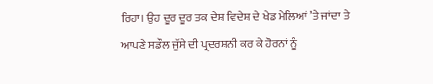ਰਿਹਾ। ਉਹ ਦੂਰ ਦੂਰ ਤਕ ਦੇਸ਼ ਵਿਦੇਸ਼ ਦੇ ਖੇਡ ਮੇਲਿਆਂ ’ਤੇ ਜਾਂਦਾ ਤੇ ਆਪਣੇ ਸਡੌਲ ਜੁੱਸੇ ਦੀ ਪ੍ਰਦਰਸ਼ਨੀ ਕਰ ਕੇ ਹੋਰਨਾਂ ਨੂੰ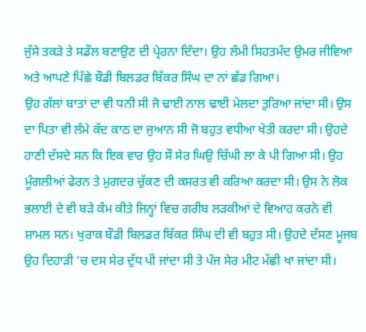ਜੁੱਸੇ ਤਕੜੇ ਤੇ ਸਡੌਲ ਬਣਾਉਣ ਦੀ ਪ੍ਰੇਰਨਾ ਦਿੰਦਾ। ਉਹ ਲੰਮੀ ਸਿਹਤਮੰਦ ਉਮਰ ਜੀਵਿਆ ਅਤੇ ਆਪਣੇ ਪਿੱਛੇ ਬੌਡੀ ਬਿਲਡਰ ਬਿੱਕਰ ਸਿੰਘ ਦਾ ਨਾਂ ਛੱਡ ਗਿਆ।
ਉਹ ਗੱਲਾਂ ਬਾਤਾਂ ਦਾ ਵੀ ਧਨੀ ਸੀ ਜੋ ਢਾਈ ਨਾਲ ਢਾਈ ਮੇਲਦਾ ਤੁਰਿਆ ਜਾਂਦਾ ਸੀ। ਉਸ ਦਾ ਪਿਤਾ ਵੀ ਲੰਮੇ ਕੱਦ ਕਾਠ ਦਾ ਜੁਆਨ ਸੀ ਜੋ ਬਹੁਤ ਵਧੀਆ ਖੇਤੀ ਕਰਦਾ ਸੀ। ਉਹਦੇ ਹਾਣੀ ਦੱਸਦੇ ਸਨ ਕਿ ਇਕ ਵਾਰ ਉਹ ਸੌ ਸੇਰ ਘਿਉ ਚਿੱਘੀ ਲਾ ਕੇ ਪੀ ਗਿਆ ਸੀ। ਉਹ ਮੂੰਗਲੀਆਂ ਫੇਰਨ ਤੇ ਮੁਗਦਰ ਚੁੱਕਣ ਦੀ ਕਸਰਤ ਵੀ ਕਰਿਆ ਕਰਦਾ ਸੀ। ਉਸ ਨੇ ਲੋਕ ਭਲਾਈ ਦੇ ਵੀ ਬੜੇ ਕੰਮ ਕੀਤੇ ਜਿਨ੍ਹਾਂ ਵਿਚ ਗਰੀਬ ਲੜਕੀਆਂ ਦੇ ਵਿਆਹ ਕਰਨੇ ਵੀ ਸ਼ਾਮਲ ਸਨ। ਖੁਰਾਕ ਬੌਡੀ ਬਿਲਡਰ ਬਿੱਕਰ ਸਿੰਘ ਦੀ ਵੀ ਬਹੁਤ ਸੀ। ਉਹਦੇ ਦੱਸਣ ਮੂਜਬ ਉਹ ਦਿਹਾੜੀ ’ਚ ਦਸ ਸੇਰ ਦੁੱਧ ਪੀ ਜਾਂਦਾ ਸੀ ਤੇ ਪੰਜ ਸੇਰ ਮੀਟ ਮੱਛੀ ਖਾ ਜਾਂਦਾ ਸੀ।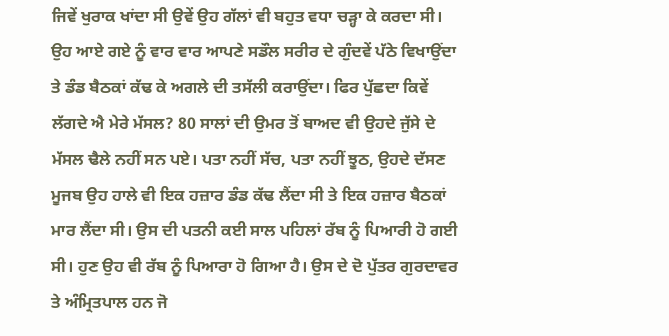ਜਿਵੇਂ ਖੁਰਾਕ ਖਾਂਦਾ ਸੀ ਉਵੇਂ ਉਹ ਗੱਲਾਂ ਵੀ ਬਹੁਤ ਵਧਾ ਚੜ੍ਹਾ ਕੇ ਕਰਦਾ ਸੀ। ਉਹ ਆਏ ਗਏ ਨੂੰ ਵਾਰ ਵਾਰ ਆਪਣੇ ਸਡੌਲ ਸਰੀਰ ਦੇ ਗੁੰਦਵੇਂ ਪੱਠੇ ਵਿਖਾਉਂਦਾ ਤੇ ਡੰਡ ਬੈਠਕਾਂ ਕੱਢ ਕੇ ਅਗਲੇ ਦੀ ਤਸੱਲੀ ਕਰਾਉਂਦਾ। ਫਿਰ ਪੁੱਛਦਾ ਕਿਵੇਂ ਲੱਗਦੇ ਐ ਮੇਰੇ ਮੱਸਲ? 80 ਸਾਲਾਂ ਦੀ ਉਮਰ ਤੋਂ ਬਾਅਦ ਵੀ ਉਹਦੇ ਜੁੱਸੇ ਦੇ ਮੱਸਲ ਢੈਲੇ ਨਹੀਂ ਸਨ ਪਏ। ਪਤਾ ਨਹੀਂ ਸੱਚ, ਪਤਾ ਨਹੀਂ ਝੂਠ, ਉਹਦੇ ਦੱਸਣ ਮੂਜਬ ਉਹ ਹਾਲੇ ਵੀ ਇਕ ਹਜ਼ਾਰ ਡੰਡ ਕੱਢ ਲੈਂਦਾ ਸੀ ਤੇ ਇਕ ਹਜ਼ਾਰ ਬੈਠਕਾਂ ਮਾਰ ਲੈਂਦਾ ਸੀ। ਉਸ ਦੀ ਪਤਨੀ ਕਈ ਸਾਲ ਪਹਿਲਾਂ ਰੱਬ ਨੂੰ ਪਿਆਰੀ ਹੋ ਗਈ ਸੀ। ਹੁਣ ਉਹ ਵੀ ਰੱਬ ਨੂੰ ਪਿਆਰਾ ਹੋ ਗਿਆ ਹੈ। ਉਸ ਦੇ ਦੋ ਪੁੱਤਰ ਗੁਰਦਾਵਰ ਤੇ ਅੰਮ੍ਰਿਤਪਾਲ ਹਨ ਜੋ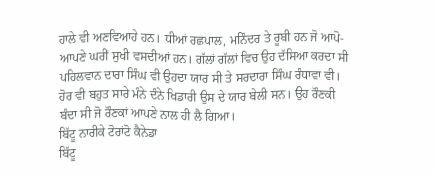ਹਾਲੇ ਵੀ ਅਣਵਿਆਹੇ ਹਨ। ਧੀਆਂ ਰਛਪਾਲ, ਮਨਿੰਦਰ ਤੇ ਰੂਬੀ ਹਨ ਜੋ ਆਪੋ-ਆਪਣੇ ਘਰੀਂ ਸੁਖੀ ਵਸਦੀਆਂ ਹਨ। ਗੱਲਾਂ ਗੱਲਾਂ ਵਿਚ ਉਹ ਦੱਸਿਆ ਕਰਦਾ ਸੀ ਪਹਿਲਵਾਨ ਦਾਰਾ ਸਿੰਘ ਵੀ ਉਹਦਾ ਯਾਰ ਸੀ ਤੇ ਸਰਦਾਰਾ ਸਿੰਘ ਰੰਧਾਵਾ ਵੀ। ਹੋਰ ਵੀ ਬਹੁਤ ਸਾਰੇ ਮੰਨੇ ਦੰਨੇ ਖਿਡਾਰੀ ਉਸ ਦੇ ਯਾਰ ਬੇਲੀ ਸਨ। ਉਹ ਰੌਣਕੀ ਬੰਦਾ ਸੀ ਜੋ ਰੌਣਕਾਂ ਆਪਣੇ ਨਾਲ ਹੀ ਲੈ ਗਿਆ।
ਬਿੱਟੂ ਨਾਰੀਕੇ ਟੋਰਾਂਟੋ ਕੈਨੇਡਾ
ਬਿੱਟੂ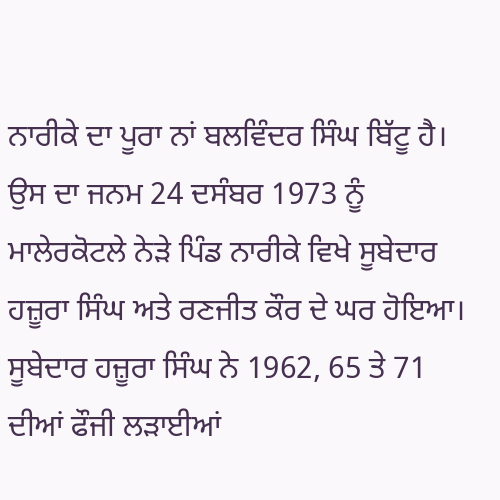ਨਾਰੀਕੇ ਦਾ ਪੂਰਾ ਨਾਂ ਬਲਵਿੰਦਰ ਸਿੰਘ ਬਿੱਟੂ ਹੈ। ਉਸ ਦਾ ਜਨਮ 24 ਦਸੰਬਰ 1973 ਨੂੰ ਮਾਲੇਰਕੋਟਲੇ ਨੇੜੇ ਪਿੰਡ ਨਾਰੀਕੇ ਵਿਖੇ ਸੂਬੇਦਾਰ ਹਜ਼ੂਰਾ ਸਿੰਘ ਅਤੇ ਰਣਜੀਤ ਕੌਰ ਦੇ ਘਰ ਹੋਇਆ। ਸੂਬੇਦਾਰ ਹਜ਼ੂਰਾ ਸਿੰਘ ਨੇ 1962, 65 ਤੇ 71 ਦੀਆਂ ਫੌਜੀ ਲੜਾਈਆਂ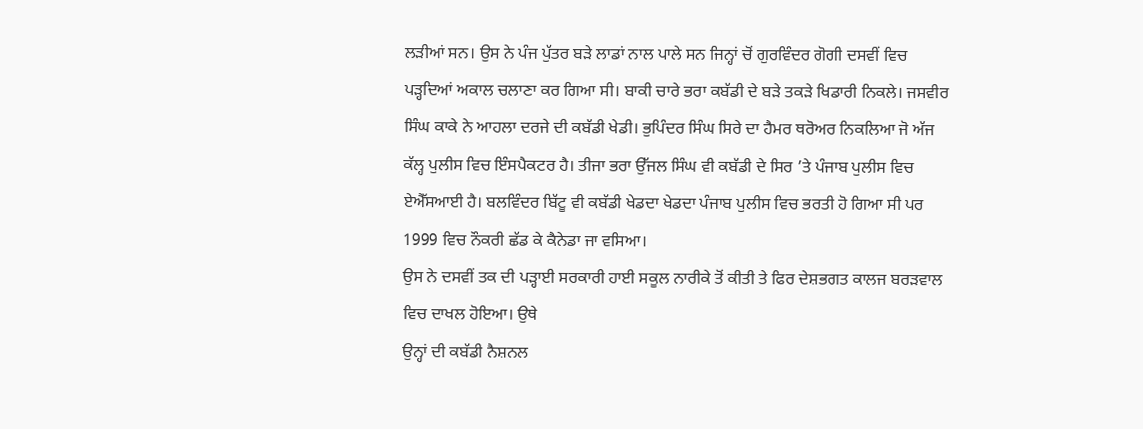ਲੜੀਆਂ ਸਨ। ਉਸ ਨੇ ਪੰਜ ਪੁੱਤਰ ਬੜੇ ਲਾਡਾਂ ਨਾਲ ਪਾਲੇ ਸਨ ਜਿਨ੍ਹਾਂ ਚੋਂ ਗੁਰਵਿੰਦਰ ਗੋਗੀ ਦਸਵੀਂ ਵਿਚ ਪੜ੍ਹਦਿਆਂ ਅਕਾਲ ਚਲਾਣਾ ਕਰ ਗਿਆ ਸੀ। ਬਾਕੀ ਚਾਰੇ ਭਰਾ ਕਬੱਡੀ ਦੇ ਬੜੇ ਤਕੜੇ ਖਿਡਾਰੀ ਨਿਕਲੇ। ਜਸਵੀਰ ਸਿੰਘ ਕਾਕੇ ਨੇ ਆਹਲਾ ਦਰਜੇ ਦੀ ਕਬੱਡੀ ਖੇਡੀ। ਭੁਪਿੰਦਰ ਸਿੰਘ ਸਿਰੇ ਦਾ ਹੈਮਰ ਥਰੋਅਰ ਨਿਕਲਿਆ ਜੋ ਅੱਜ ਕੱਲ੍ਹ ਪੁਲੀਸ ਵਿਚ ਇੰਸਪੈਕਟਰ ਹੈ। ਤੀਜਾ ਭਰਾ ਉੱਜਲ ਸਿੰਘ ਵੀ ਕਬੱਡੀ ਦੇ ਸਿਰ ’ਤੇ ਪੰਜਾਬ ਪੁਲੀਸ ਵਿਚ ਏਐੱਸਆਈ ਹੈ। ਬਲਵਿੰਦਰ ਬਿੱਟੂ ਵੀ ਕਬੱਡੀ ਖੇਡਦਾ ਖੇਡਦਾ ਪੰਜਾਬ ਪੁਲੀਸ ਵਿਚ ਭਰਤੀ ਹੋ ਗਿਆ ਸੀ ਪਰ 1999 ਵਿਚ ਨੌਕਰੀ ਛੱਡ ਕੇ ਕੈਨੇਡਾ ਜਾ ਵਸਿਆ।
ਉਸ ਨੇ ਦਸਵੀਂ ਤਕ ਦੀ ਪੜ੍ਹਾਈ ਸਰਕਾਰੀ ਹਾਈ ਸਕੂਲ ਨਾਰੀਕੇ ਤੋਂ ਕੀਤੀ ਤੇ ਫਿਰ ਦੇਸ਼ਭਗਤ ਕਾਲਜ ਬਰੜਵਾਲ ਵਿਚ ਦਾਖਲ ਹੋਇਆ। ਉਥੇ
ਉਨ੍ਹਾਂ ਦੀ ਕਬੱਡੀ ਨੈਸ਼ਨਲ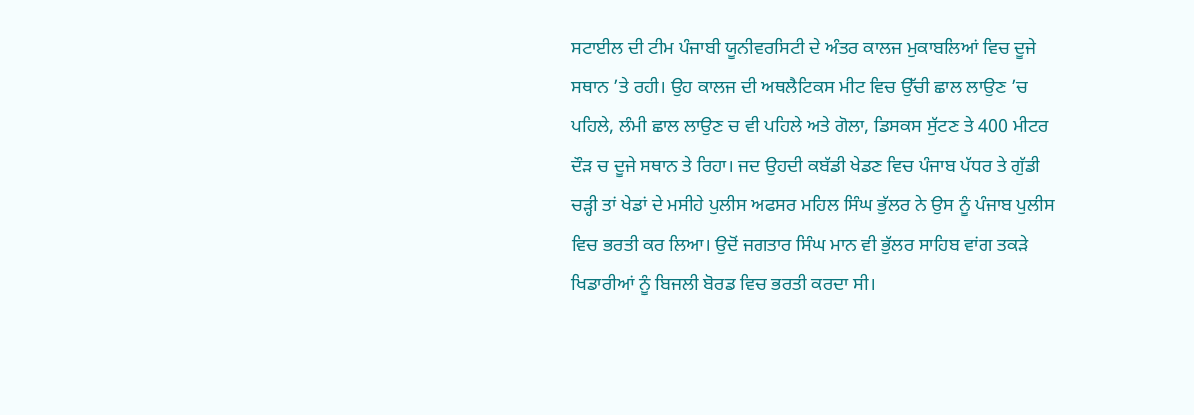ਸਟਾਈਲ ਦੀ ਟੀਮ ਪੰਜਾਬੀ ਯੂਨੀਵਰਸਿਟੀ ਦੇ ਅੰਤਰ ਕਾਲਜ ਮੁਕਾਬਲਿਆਂ ਵਿਚ ਦੂਜੇ ਸਥਾਨ ’ਤੇ ਰਹੀ। ਉਹ ਕਾਲਜ ਦੀ ਅਥਲੈਟਿਕਸ ਮੀਟ ਵਿਚ ਉੱਚੀ ਛਾਲ ਲਾਉਣ ’ਚ ਪਹਿਲੇ, ਲੰਮੀ ਛਾਲ ਲਾਉਣ ਚ ਵੀ ਪਹਿਲੇ ਅਤੇ ਗੋਲਾ, ਡਿਸਕਸ ਸੁੱਟਣ ਤੇ 400 ਮੀਟਰ ਦੌੜ ਚ ਦੂਜੇ ਸਥਾਨ ਤੇ ਰਿਹਾ। ਜਦ ਉਹਦੀ ਕਬੱਡੀ ਖੇਡਣ ਵਿਚ ਪੰਜਾਬ ਪੱਧਰ ਤੇ ਗੁੱਡੀ ਚੜ੍ਹੀ ਤਾਂ ਖੇਡਾਂ ਦੇ ਮਸੀਹੇ ਪੁਲੀਸ ਅਫਸਰ ਮਹਿਲ ਸਿੰਘ ਭੁੱਲਰ ਨੇ ਉਸ ਨੂੰ ਪੰਜਾਬ ਪੁਲੀਸ ਵਿਚ ਭਰਤੀ ਕਰ ਲਿਆ। ਉਦੋਂ ਜਗਤਾਰ ਸਿੰਘ ਮਾਨ ਵੀ ਭੁੱਲਰ ਸਾਹਿਬ ਵਾਂਗ ਤਕੜੇ ਖਿਡਾਰੀਆਂ ਨੂੰ ਬਿਜਲੀ ਬੋਰਡ ਵਿਚ ਭਰਤੀ ਕਰਦਾ ਸੀ।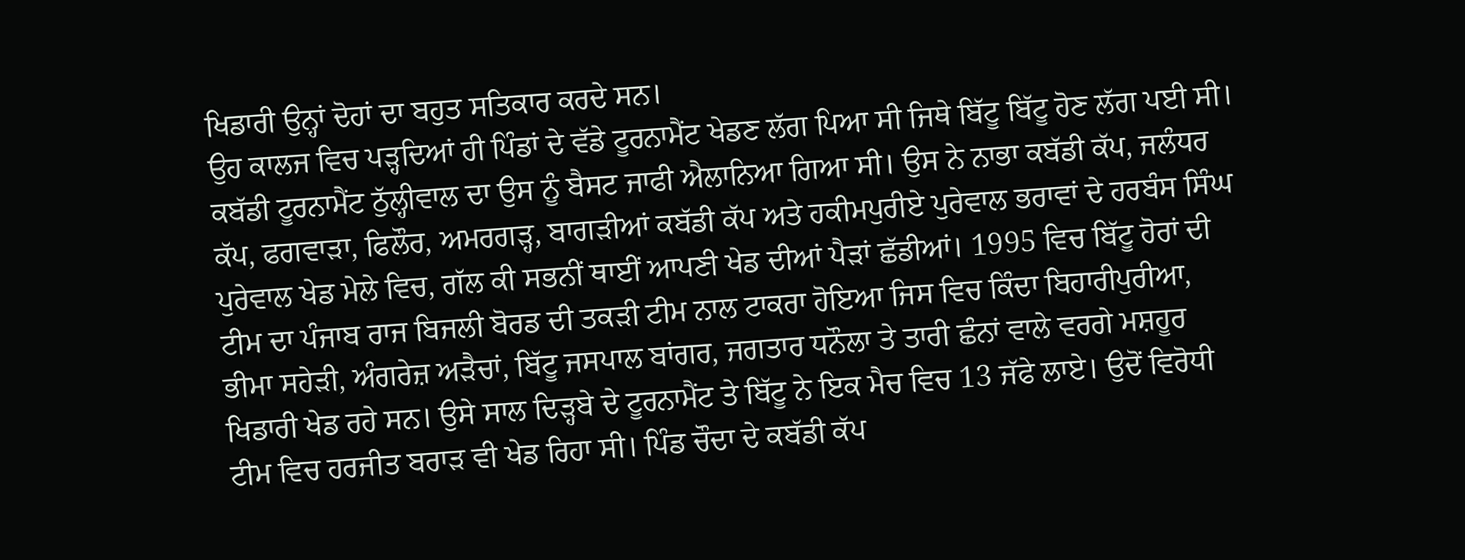ਖਿਡਾਰੀ ਉਨ੍ਹਾਂ ਦੋਹਾਂ ਦਾ ਬਹੁਤ ਸਤਿਕਾਰ ਕਰਦੇ ਸਨ।
ਉਹ ਕਾਲਜ ਵਿਚ ਪੜ੍ਹਦਿਆਂ ਹੀ ਪਿੰਡਾਂ ਦੇ ਵੱਡੇ ਟੂਰਨਾਮੈਂਟ ਖੇਡਣ ਲੱਗ ਪਿਆ ਸੀ ਜਿਥੇ ਬਿੱਟੂ ਬਿੱਟੂ ਹੋਣ ਲੱਗ ਪਈ ਸੀ। ਕਬੱਡੀ ਟੂਰਨਾਮੈਂਟ ਠੁੱਲ੍ਹੀਵਾਲ ਦਾ ਉਸ ਨੂੰ ਬੈਸਟ ਜਾਫੀ ਐਲਾਨਿਆ ਗਿਆ ਸੀ। ਉਸ ਨੇ ਨਾਭਾ ਕਬੱਡੀ ਕੱਪ, ਜਲੰਧਰ ਕੱਪ, ਫਗਵਾੜਾ, ਫਿਲੌਰ, ਅਮਰਗੜ੍ਹ, ਬਾਗੜੀਆਂ ਕਬੱਡੀ ਕੱਪ ਅਤੇ ਹਕੀਮਪੁਰੀਏ ਪੁਰੇਵਾਲ ਭਰਾਵਾਂ ਦੇ ਹਰਬੰਸ ਸਿੰਘ ਪੁਰੇਵਾਲ ਖੇਡ ਮੇਲੇ ਵਿਚ, ਗੱਲ ਕੀ ਸਭਨੀਂ ਥਾਈਂ ਆਪਣੀ ਖੇਡ ਦੀਆਂ ਪੈੜਾਂ ਛੱਡੀਆਂ। 1995 ਵਿਚ ਬਿੱਟੂ ਹੋਰਾਂ ਦੀ ਟੀਮ ਦਾ ਪੰਜਾਬ ਰਾਜ ਬਿਜਲੀ ਬੋਰਡ ਦੀ ਤਕੜੀ ਟੀਮ ਨਾਲ ਟਾਕਰਾ ਹੋਇਆ ਜਿਸ ਵਿਚ ਕਿੰਦਾ ਬਿਹਾਰੀਪੁਰੀਆ, ਭੀਮਾ ਸਹੇੜੀ, ਅੰਗਰੇਜ਼ ਅੜੈਚਾਂ, ਬਿੱਟੂ ਜਸਪਾਲ ਬਾਂਗਰ, ਜਗਤਾਰ ਧਨੌਲਾ ਤੇ ਤਾਰੀ ਛੰਨਾਂ ਵਾਲੇ ਵਰਗੇ ਮਸ਼ਹੂਰ ਖਿਡਾਰੀ ਖੇਡ ਰਹੇ ਸਨ। ਉਸੇ ਸਾਲ ਦਿੜ੍ਹਬੇ ਦੇ ਟੂਰਨਾਮੈਂਟ ਤੇ ਬਿੱਟੂ ਨੇ ਇਕ ਮੈਚ ਵਿਚ 13 ਜੱਫੇ ਲਾਏ। ਉਦੋਂ ਵਿਰੋਧੀ ਟੀਮ ਵਿਚ ਹਰਜੀਤ ਬਰਾੜ ਵੀ ਖੇਡ ਰਿਹਾ ਸੀ। ਪਿੰਡ ਚੌਦਾ ਦੇ ਕਬੱਡੀ ਕੱਪ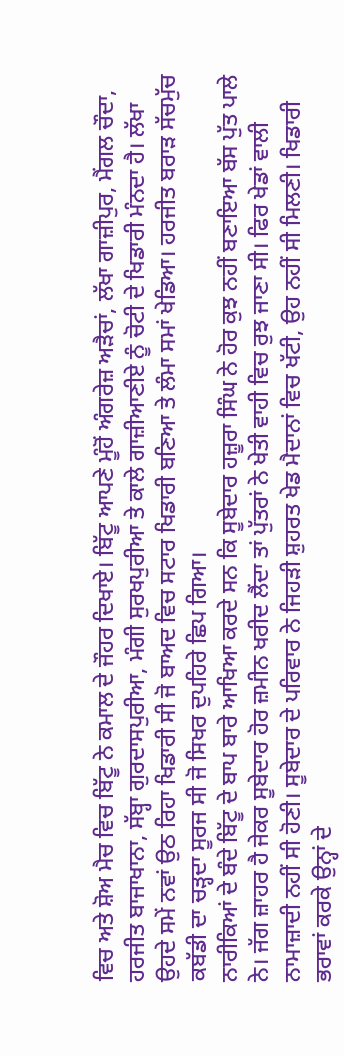ਵਿਚ ਅਤੇ ਸ਼ੋਅ ਮੈਚ ਵਿਚ ਬਿੱਟੂ ਨੇ ਕਮਾਲ ਦੇ ਜੌਹਰ ਦਿਖਾਏ। ਬਿੱਟੂ ਆਪਣੇ ਮੂੰਹੋਂ ਅੰਗਰੇਜ਼ ਅੜੈਚਾਂ, ਲੱਖਾ ਗਾਜ਼ੀਪੁਰ, ਮੈਂਗਲ ਚੌਦਾ, ਹਰਜੀਤ ਬਾਜਾਖਾਨਾ, ਸੱਬ੍ਹਾ ਗੁਰਦਾਸਪੁਰੀਆ, ਮੰਗੀ ਸੁਰਖਪੁਰੀਆ ਤੇ ਕਾਲੇ ਗਾਜ਼ੀਆਣੀਏ ਨੂੰ ਚੋਟੀ ਦੇ ਖਿਡਾਰੀ ਮੰਨਦਾ ਹੈ। ਲੱਖਾ ਉਹਦੇ ਸਮੇਂ ਨਵਾਂ ਉਠ ਰਿਹਾ ਖਿਡਾਰੀ ਸੀ ਜੋ ਬਾਅਦ ਵਿਚ ਸਟਾਰ ਖਿਡਾਰੀ ਬਣਿਆ ਤੇ ਲੰਮਾ ਸਮਾਂ ਖੇਡਿਆ। ਹਰਜੀਤ ਬਰਾੜ ਸੱਚਮੁੱਚ ਕਬੱਡੀ ਦਾ ਚੜ੍ਹਦਾ ਸੂਰਜ ਸੀ ਜੋ ਸਿਖਰ ਦੁਪਹਿਰੇ ਛਿਪ ਗਿਆ।
ਨਾਰੀਕਿਆਂ ਦੇ ਬੰਦੇ ਬਿੱਟੂ ਦੇ ਬਾਪ ਬਾਰੇ ਆਖਿਆ ਕਰਦੇ ਸਨ ਕਿ ਸੂਬੇਦਾਰ ਹਜ਼ੂਰਾ ਸਿੰਘ ਨੇ ਹੋਰ ਕੁਝ ਨਹੀਂ ਬਣਾਇਆ ਬੱਸ ਪੁੱਤ ਪਾਲੇ ਨੇ। ਜੱਗ ਜ਼ਾਹਰ ਹੈ ਜੇਕਰ ਸੂਬੇਦਾਰ ਹੋਰ ਜ਼ਮੀਨ ਖਰੀਦ ਲੈਂਦਾ ਤਾਂ ਪੁੱਤਰਾਂ ਨੇ ਖੇਤੀ ਵਾਹੀ ਵਿਚ ਰੁਝ ਜਾਣਾ ਸੀ। ਫਿਰ ਖੇਡਾਂ ਵਾਲੀ ਨਾਮਾਜ਼ਾਦੀ ਨਹੀਂ ਸੀ ਹੋਣੀ। ਸੂਬੇਦਾਰ ਦੇ ਪਰਿਵਾਰ ਨੇ ਜਿਹੜੀ ਸ਼ੁਹਰਤ ਖੇਡ ਮੈਦਾਨਾਂ ਵਿਚ ਖੱਟੀ, ਉਹ ਨਹੀਂ ਸੀ ਮਿਲਣੀ। ਖਿਡਾਰੀ ਭਰਾਵਾਂ ਕਰਕੇ ਉਨ੍ਹਾਂ ਦੇ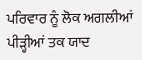ਪਰਿਵਾਰ ਨੂੰ ਲੋਕ ਅਗਲੀਆਂ ਪੀੜ੍ਹੀਆਂ ਤਕ ਯਾਦ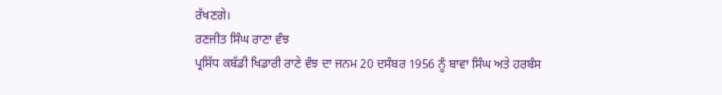ਰੱਖਣਗੇ।
ਰਣਜੀਤ ਸਿੰਘ ਰਾਣਾ ਵੰਝ
ਪ੍ਰਸਿੱਧ ਕਬੱਡੀ ਖਿਡਾਰੀ ਰਾਣੇ ਵੰਝ ਦਾ ਜਨਮ 20 ਦਸੰਬਰ 1956 ਨੂੰ ਬਾਵਾ ਸਿੰਘ ਅਤੇ ਹਰਬੰਸ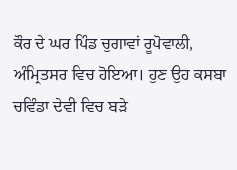ਕੌਰ ਦੇ ਘਰ ਪਿੰਡ ਚੁਗਾਵਾਂ ਰੂਪੋਵਾਲੀ, ਅੰਮ੍ਰਿਤਸਰ ਵਿਚ ਹੋਇਆ। ਹੁਣ ਉਹ ਕਸਬਾ ਚਵਿੰਡਾ ਦੇਵੀ ਵਿਚ ਬੜੇ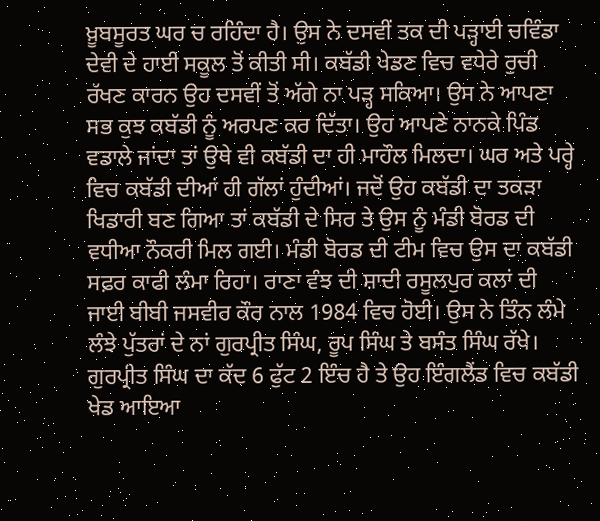ਖ਼ੂਬਸੂਰਤ ਘਰ ਚ ਰਹਿੰਦਾ ਹੈ। ਉਸ ਨੇ ਦਸਵੀਂ ਤਕ ਦੀ ਪੜ੍ਹਾਈ ਚਵਿੰਡਾ ਦੇਵੀ ਦੇ ਹਾਈ ਸਕੂਲ ਤੋਂ ਕੀਤੀ ਸੀ। ਕਬੱਡੀ ਖੇਡਣ ਵਿਚ ਵਧੇਰੇ ਰੁਚੀ ਰੱਖਣ ਕਾਰਨ ਉਹ ਦਸਵੀਂ ਤੋਂ ਅੱਗੇ ਨਾ ਪੜ੍ਹ ਸਕਿਆ। ਉਸ ਨੇ ਆਪਣਾ ਸਭ ਕੁਝ ਕਬੱਡੀ ਨੂੰ ਅਰਪਣ ਕਰ ਦਿੱਤਾ। ਉਹ ਆਪਣੇ ਨਾਨਕੇ ਪਿੰਡ ਵਡਾਲੇ ਜਾਂਦਾ ਤਾਂ ਉਥੇ ਵੀ ਕਬੱਡੀ ਦਾ ਹੀ ਮਾਹੌਲ ਮਿਲਦਾ। ਘਰ ਅਤੇ ਪਰ੍ਹੇ ਵਿਚ ਕਬੱਡੀ ਦੀਆਂ ਹੀ ਗੱਲਾਂ ਹੁੰਦੀਆਂ। ਜਦੋਂ ਉਹ ਕਬੱਡੀ ਦਾ ਤਕੜਾ ਖਿਡਾਰੀ ਬਣ ਗਿਆ ਤਾਂ ਕਬੱਡੀ ਦੇ ਸਿਰ ਤੇ ਉਸ ਨੂੰ ਮੰਡੀ ਬੋਰਡ ਦੀ ਵਧੀਆ ਨੌਕਰੀ ਮਿਲ ਗਈ। ਮੰਡੀ ਬੋਰਡ ਦੀ ਟੀਮ ਵਿਚ ਉਸ ਦਾ ਕਬੱਡੀ ਸਫ਼ਰ ਕਾਫੀ ਲੰਮਾ ਰਿਹਾ। ਰਾਣਾ ਵੰਝ ਦੀ ਸ਼ਾਦੀ ਰਸੂਲਪੁਰ ਕਲਾਂ ਦੀ ਜਾਈ ਬੀਬੀ ਜਸਵੀਰ ਕੌਰ ਨਾਲ 1984 ਵਿਚ ਹੋਈ। ਉਸ ਨੇ ਤਿੰਨ ਲੰਮੇ ਲੰਝੇ ਪੁੱਤਰਾਂ ਦੇ ਨਾਂ ਗੁਰਪ੍ਰੀਤ ਸਿੰਘ, ਰੂਪ ਸਿੰਘ ਤੇ ਬਸੰਤ ਸਿੰਘ ਰੱਖੇ। ਗੁਰਪ੍ਰੀਤ ਸਿੰਘ ਦਾ ਕੱਦ 6 ਫੁੱਟ 2 ਇੰਚ ਹੈ ਤੇ ਉਹ ਇੰਗਲੈਂਡ ਵਿਚ ਕਬੱਡੀ ਖੇਡ ਆਇਆ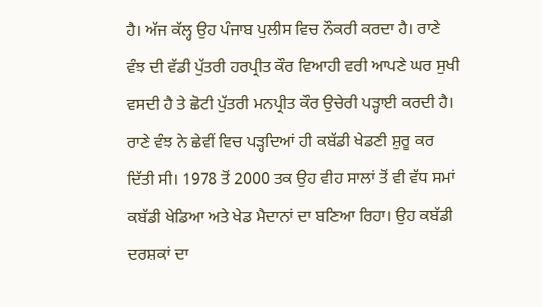ਹੈ। ਅੱਜ ਕੱਲ੍ਹ ਉਹ ਪੰਜਾਬ ਪੁਲੀਸ ਵਿਚ ਨੌਕਰੀ ਕਰਦਾ ਹੈ। ਰਾਣੇ ਵੰਝ ਦੀ ਵੱਡੀ ਪੁੱਤਰੀ ਹਰਪ੍ਰੀਤ ਕੌਰ ਵਿਆਹੀ ਵਰੀ ਆਪਣੇ ਘਰ ਸੁਖੀ ਵਸਦੀ ਹੈ ਤੇ ਛੋਟੀ ਪੁੱਤਰੀ ਮਨਪ੍ਰੀਤ ਕੌਰ ਉਚੇਰੀ ਪੜ੍ਹਾਈ ਕਰਦੀ ਹੈ।
ਰਾਣੇ ਵੰਝ ਨੇ ਛੇਵੀਂ ਵਿਚ ਪੜ੍ਹਦਿਆਂ ਹੀ ਕਬੱਡੀ ਖੇਡਣੀ ਸ਼ੁਰੂ ਕਰ ਦਿੱਤੀ ਸੀ। 1978 ਤੋਂ 2000 ਤਕ ਉਹ ਵੀਹ ਸਾਲਾਂ ਤੋਂ ਵੀ ਵੱਧ ਸਮਾਂ ਕਬੱਡੀ ਖੇਡਿਆ ਅਤੇ ਖੇਡ ਮੈਦਾਨਾਂ ਦਾ ਬਣਿਆ ਰਿਹਾ। ਉਹ ਕਬੱਡੀ ਦਰਸ਼ਕਾਂ ਦਾ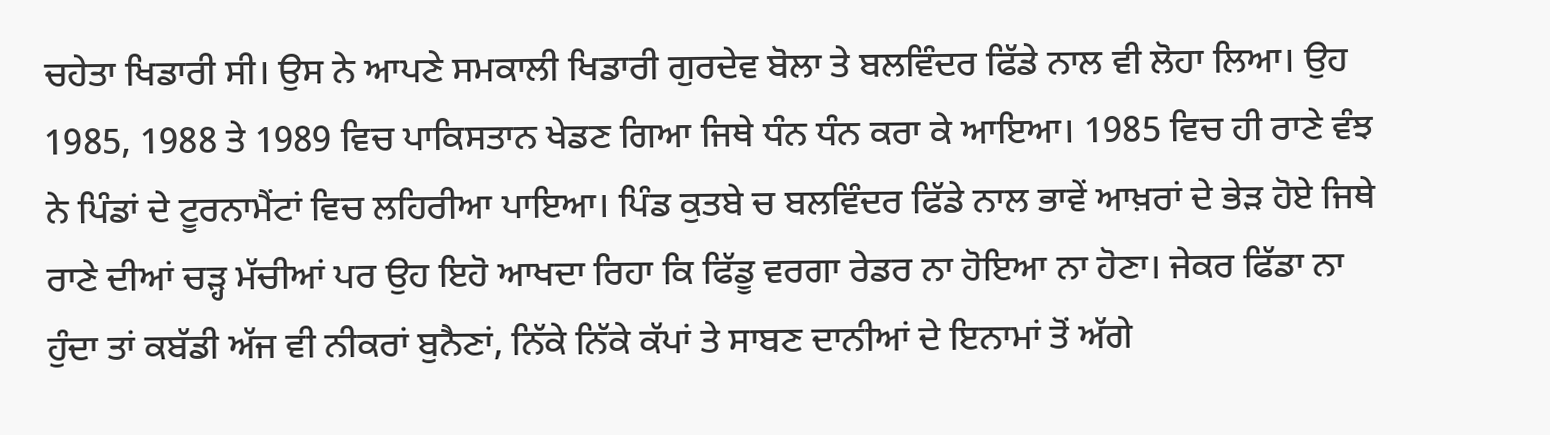ਚਹੇਤਾ ਖਿਡਾਰੀ ਸੀ। ਉਸ ਨੇ ਆਪਣੇ ਸਮਕਾਲੀ ਖਿਡਾਰੀ ਗੁਰਦੇਵ ਬੋਲਾ ਤੇ ਬਲਵਿੰਦਰ ਫਿੱਡੇ ਨਾਲ ਵੀ ਲੋਹਾ ਲਿਆ। ਉਹ 1985, 1988 ਤੇ 1989 ਵਿਚ ਪਾਕਿਸਤਾਨ ਖੇਡਣ ਗਿਆ ਜਿਥੇ ਧੰਨ ਧੰਨ ਕਰਾ ਕੇ ਆਇਆ। 1985 ਵਿਚ ਹੀ ਰਾਣੇ ਵੰਝ ਨੇ ਪਿੰਡਾਂ ਦੇ ਟੂਰਨਾਮੈਂਟਾਂ ਵਿਚ ਲਹਿਰੀਆ ਪਾਇਆ। ਪਿੰਡ ਕੁਤਬੇ ਚ ਬਲਵਿੰਦਰ ਫਿੱਡੇ ਨਾਲ ਭਾਵੇਂ ਆਖ਼ਰਾਂ ਦੇ ਭੇੜ ਹੋਏ ਜਿਥੇ ਰਾਣੇ ਦੀਆਂ ਚੜ੍ਹ ਮੱਚੀਆਂ ਪਰ ਉਹ ਇਹੋ ਆਖਦਾ ਰਿਹਾ ਕਿ ਫਿੱਡੂ ਵਰਗਾ ਰੇਡਰ ਨਾ ਹੋਇਆ ਨਾ ਹੋਣਾ। ਜੇਕਰ ਫਿੱਡਾ ਨਾ ਹੁੰਦਾ ਤਾਂ ਕਬੱਡੀ ਅੱਜ ਵੀ ਨੀਕਰਾਂ ਬੁਨੈਣਾਂ, ਨਿੱਕੇ ਨਿੱਕੇ ਕੱਪਾਂ ਤੇ ਸਾਬਣ ਦਾਨੀਆਂ ਦੇ ਇਨਾਮਾਂ ਤੋਂ ਅੱਗੇ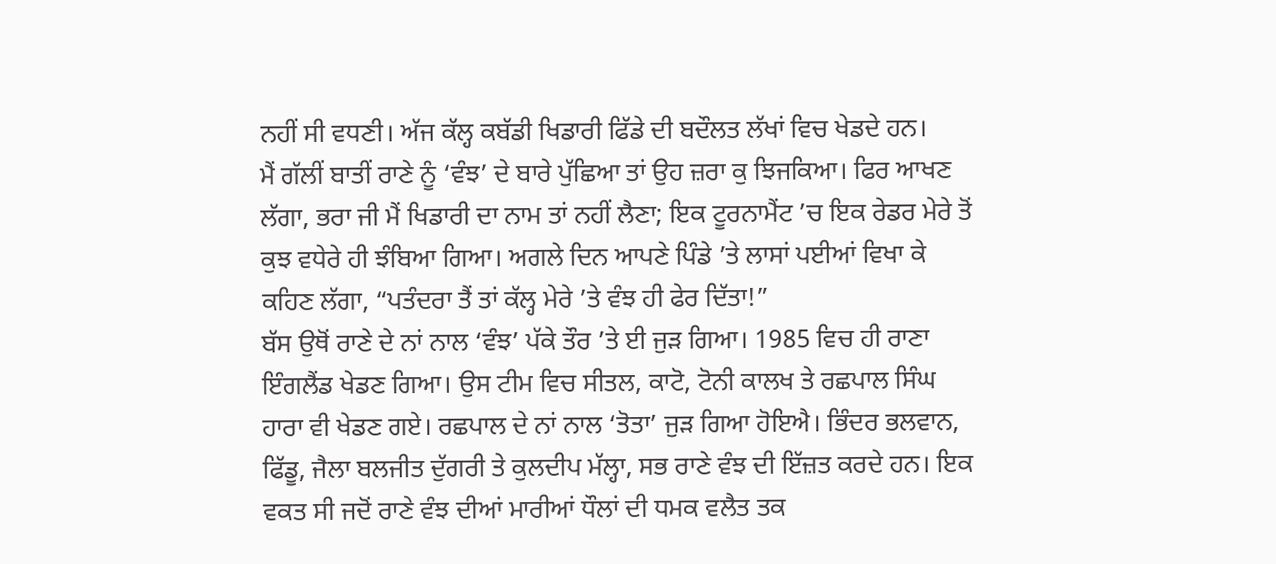ਨਹੀਂ ਸੀ ਵਧਣੀ। ਅੱਜ ਕੱਲ੍ਹ ਕਬੱਡੀ ਖਿਡਾਰੀ ਫਿੱਡੇ ਦੀ ਬਦੌਲਤ ਲੱਖਾਂ ਵਿਚ ਖੇਡਦੇ ਹਨ।
ਮੈਂ ਗੱਲੀਂ ਬਾਤੀਂ ਰਾਣੇ ਨੂੰ ‘ਵੰਝ’ ਦੇ ਬਾਰੇ ਪੁੱਛਿਆ ਤਾਂ ਉਹ ਜ਼ਰਾ ਕੁ ਝਿਜਕਿਆ। ਫਿਰ ਆਖਣ ਲੱਗਾ, ਭਰਾ ਜੀ ਮੈਂ ਖਿਡਾਰੀ ਦਾ ਨਾਮ ਤਾਂ ਨਹੀਂ ਲੈਣਾ; ਇਕ ਟੂਰਨਾਮੈਂਟ ’ਚ ਇਕ ਰੇਡਰ ਮੇਰੇ ਤੋਂ ਕੁਝ ਵਧੇਰੇ ਹੀ ਝੰਬਿਆ ਗਿਆ। ਅਗਲੇ ਦਿਨ ਆਪਣੇ ਪਿੰਡੇ ’ਤੇ ਲਾਸਾਂ ਪਈਆਂ ਵਿਖਾ ਕੇ ਕਹਿਣ ਲੱਗਾ, “ਪਤੰਦਰਾ ਤੈਂ ਤਾਂ ਕੱਲ੍ਹ ਮੇਰੇ ’ਤੇ ਵੰਝ ਹੀ ਫੇਰ ਦਿੱਤਾ!”
ਬੱਸ ਉਥੋਂ ਰਾਣੇ ਦੇ ਨਾਂ ਨਾਲ ‘ਵੰਝ’ ਪੱਕੇ ਤੌਰ ’ਤੇ ਈ ਜੁੜ ਗਿਆ। 1985 ਵਿਚ ਹੀ ਰਾਣਾ ਇੰਗਲੈਂਡ ਖੇਡਣ ਗਿਆ। ਉਸ ਟੀਮ ਵਿਚ ਸੀਤਲ, ਕਾਟੋ, ਟੋਨੀ ਕਾਲਖ ਤੇ ਰਛਪਾਲ ਸਿੰਘ ਹਾਰਾ ਵੀ ਖੇਡਣ ਗਏ। ਰਛਪਾਲ ਦੇ ਨਾਂ ਨਾਲ ‘ਤੋਤਾ’ ਜੁੜ ਗਿਆ ਹੋਇਐ। ਭਿੰਦਰ ਭਲਵਾਨ, ਫਿੱਡੂ, ਜੈਲਾ ਬਲਜੀਤ ਦੁੱਗਰੀ ਤੇ ਕੁਲਦੀਪ ਮੱਲ੍ਹਾ, ਸਭ ਰਾਣੇ ਵੰਝ ਦੀ ਇੱਜ਼ਤ ਕਰਦੇ ਹਨ। ਇਕ ਵਕਤ ਸੀ ਜਦੋਂ ਰਾਣੇ ਵੰਝ ਦੀਆਂ ਮਾਰੀਆਂ ਧੌਲਾਂ ਦੀ ਧਮਕ ਵਲੈਤ ਤਕ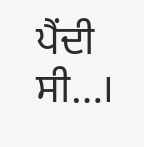ਪੈਂਦੀ ਸੀ…।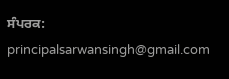ਸੰਪਰਕ: principalsarwansingh@gmail.com